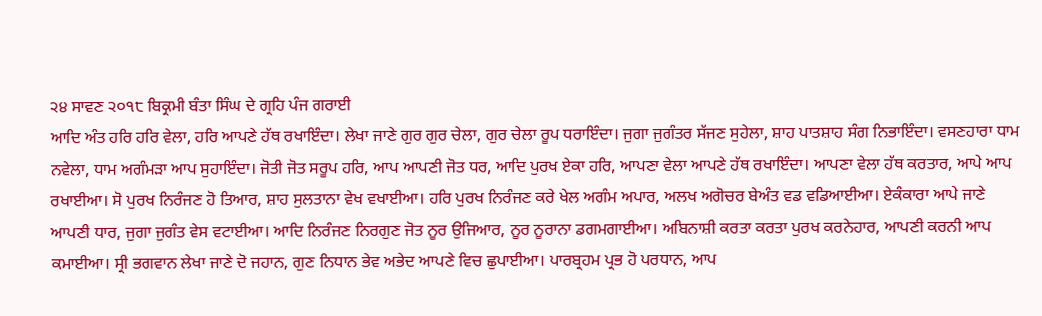੨੪ ਸਾਵਣ ੨੦੧੮ ਬਿਕ੍ਰਮੀ ਬੰਤਾ ਸਿੰਘ ਦੇ ਗ੍ਰਹਿ ਪੰਜ ਗਰਾਈ
ਆਦਿ ਅੰਤ ਹਰਿ ਹਰਿ ਵੇਲਾ, ਹਰਿ ਆਪਣੇ ਹੱਥ ਰਖਾਇੰਦਾ। ਲੇਖਾ ਜਾਣੇ ਗੁਰ ਗੁਰ ਚੇਲਾ, ਗੁਰ ਚੇਲਾ ਰੂਪ ਧਰਾਇੰਦਾ। ਜੁਗਾ ਜੁਗੰਤਰ ਸੱਜਣ ਸੁਹੇਲਾ, ਸ਼ਾਹ ਪਾਤਸ਼ਾਹ ਸੰਗ ਨਿਭਾਇੰਦਾ। ਵਸਣਹਾਰਾ ਧਾਮ ਨਵੇਲਾ, ਧਾਮ ਅਗੰਮੜਾ ਆਪ ਸੁਹਾਇੰਦਾ। ਜੋਤੀ ਜੋਤ ਸਰੂਪ ਹਰਿ, ਆਪ ਆਪਣੀ ਜੋਤ ਧਰ, ਆਦਿ ਪੁਰਖ ਏਕਾ ਹਰਿ, ਆਪਣਾ ਵੇਲਾ ਆਪਣੇ ਹੱਥ ਰਖਾਇੰਦਾ। ਆਪਣਾ ਵੇਲਾ ਹੱਥ ਕਰਤਾਰ, ਆਪੇ ਆਪ ਰਖਾਈਆ। ਸੋ ਪੁਰਖ ਨਿਰੰਜਣ ਹੋ ਤਿਆਰ, ਸ਼ਾਹ ਸੁਲਤਾਨਾ ਵੇਖ ਵਖਾਈਆ। ਹਰਿ ਪੁਰਖ ਨਿਰੰਜਣ ਕਰੇ ਖੇਲ ਅਗੰਮ ਅਪਾਰ, ਅਲਖ ਅਗੋਚਰ ਬੇਅੰਤ ਵਡ ਵਡਿਆਈਆ। ਏਕੰਕਾਰਾ ਆਪੇ ਜਾਣੇ ਆਪਣੀ ਧਾਰ, ਜੁਗਾ ਜੁਗੰਤ ਵੇਸ ਵਟਾਈਆ। ਆਦਿ ਨਿਰੰਜਣ ਨਿਰਗੁਣ ਜੋਤ ਨੂਰ ਉਜਿਆਰ, ਨੂਰ ਨੂਰਾਨਾ ਡਗਮਗਾਈਆ। ਅਬਿਨਾਸ਼ੀ ਕਰਤਾ ਕਰਤਾ ਪੁਰਖ ਕਰਨੇਹਾਰ, ਆਪਣੀ ਕਰਨੀ ਆਪ ਕਮਾਈਆ। ਸ੍ਰੀ ਭਗਵਾਨ ਲੇਖਾ ਜਾਣੇ ਦੋ ਜਹਾਨ, ਗੁਣ ਨਿਧਾਨ ਭੇਵ ਅਭੇਦ ਆਪਣੇ ਵਿਚ ਛੁਪਾਈਆ। ਪਾਰਬ੍ਰਹਮ ਪ੍ਰਭ ਹੋ ਪਰਧਾਨ, ਆਪ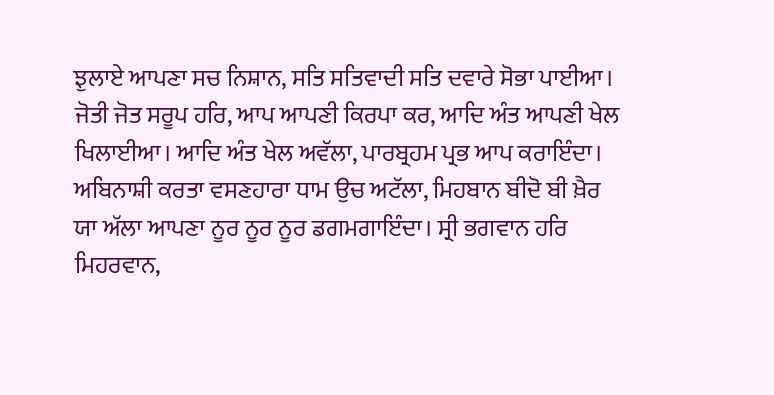ਝੁਲਾਏ ਆਪਣਾ ਸਚ ਨਿਸ਼ਾਨ, ਸਤਿ ਸਤਿਵਾਦੀ ਸਤਿ ਦਵਾਰੇ ਸੋਭਾ ਪਾਈਆ। ਜੋਤੀ ਜੋਤ ਸਰੂਪ ਹਰਿ, ਆਪ ਆਪਣੀ ਕਿਰਪਾ ਕਰ, ਆਦਿ ਅੰਤ ਆਪਣੀ ਖੇਲ ਖਿਲਾਈਆ। ਆਦਿ ਅੰਤ ਖੇਲ ਅਵੱਲਾ, ਪਾਰਬ੍ਰਹਮ ਪ੍ਰਭ ਆਪ ਕਰਾਇੰਦਾ। ਅਬਿਨਾਸ਼ੀ ਕਰਤਾ ਵਸਣਹਾਰਾ ਧਾਮ ਉਚ ਅਟੱਲਾ, ਮਿਹਬਾਨ ਬੀਦੋ ਬੀ ਖ਼ੈਰ ਯਾ ਅੱਲਾ ਆਪਣਾ ਨੂਰ ਨੂਰ ਨੂਰ ਡਗਮਗਾਇੰਦਾ। ਸ੍ਰੀ ਭਗਵਾਨ ਹਰਿ ਮਿਹਰਵਾਨ,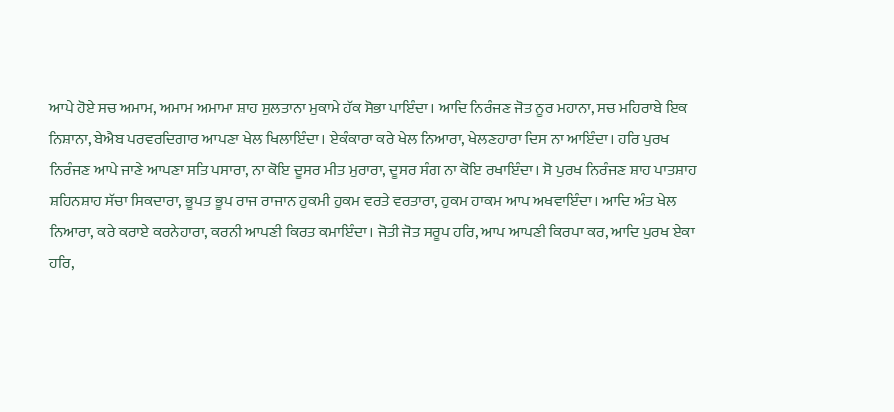ਆਪੇ ਹੋਏ ਸਚ ਅਮਾਮ, ਅਮਾਮ ਅਮਾਮਾ ਸ਼ਾਹ ਸੁਲਤਾਨਾ ਮੁਕਾਮੇ ਹੱਕ ਸੋਭਾ ਪਾਇੰਦਾ। ਆਦਿ ਨਿਰੰਜਣ ਜੋਤ ਨੂਰ ਮਹਾਨਾ, ਸਚ ਮਹਿਰਾਬੇ ਇਕ ਨਿਸ਼ਾਨਾ, ਬੇਐਬ ਪਰਵਰਦਿਗਾਰ ਆਪਣਾ ਖੇਲ ਖਿਲਾਇੰਦਾ। ਏਕੰਕਾਰਾ ਕਰੇ ਖੇਲ ਨਿਆਰਾ, ਖੇਲਣਹਾਰਾ ਦਿਸ ਨਾ ਆਇੰਦਾ। ਹਰਿ ਪੁਰਖ ਨਿਰੰਜਣ ਆਪੇ ਜਾਣੇ ਆਪਣਾ ਸਤਿ ਪਸਾਰਾ, ਨਾ ਕੋਇ ਦੂਸਰ ਮੀਤ ਮੁਰਾਰਾ, ਦੂਸਰ ਸੰਗ ਨਾ ਕੋਇ ਰਖਾਇੰਦਾ। ਸੋ ਪੁਰਖ ਨਿਰੰਜਣ ਸ਼ਾਹ ਪਾਤਸ਼ਾਹ ਸ਼ਹਿਨਸ਼ਾਹ ਸੱਚਾ ਸਿਕਦਾਰਾ, ਭੂਪਤ ਭੂਪ ਰਾਜ ਰਾਜਾਨ ਹੁਕਮੀ ਹੁਕਮ ਵਰਤੇ ਵਰਤਾਰਾ, ਹੁਕਮ ਹਾਕਮ ਆਪ ਅਖਵਾਇੰਦਾ। ਆਦਿ ਅੰਤ ਖੇਲ ਨਿਆਰਾ, ਕਰੇ ਕਰਾਏ ਕਰਨੇਹਾਰਾ, ਕਰਨੀ ਆਪਣੀ ਕਿਰਤ ਕਮਾਇੰਦਾ। ਜੋਤੀ ਜੋਤ ਸਰੂਪ ਹਰਿ, ਆਪ ਆਪਣੀ ਕਿਰਪਾ ਕਰ, ਆਦਿ ਪੁਰਖ ਏਕਾ ਹਰਿ,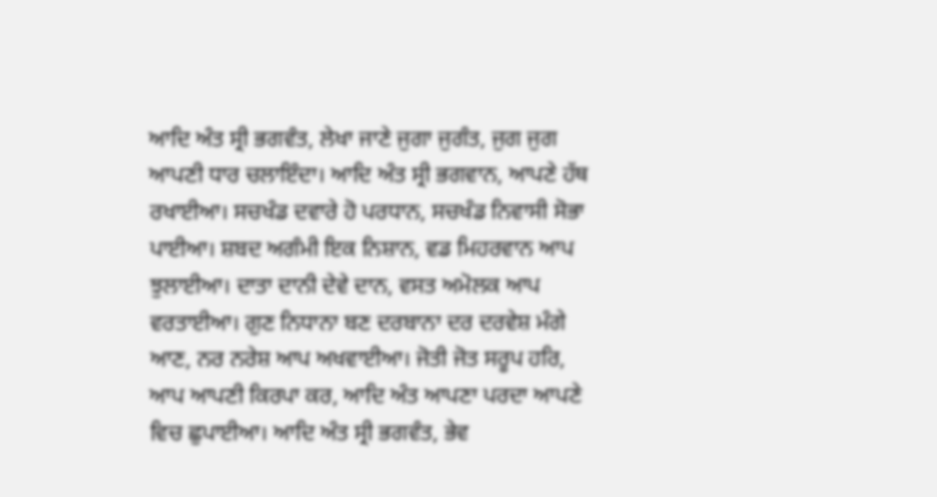ਆਦਿ ਅੰਤ ਸ੍ਰੀ ਭਗਵੰਤ, ਲੇਖਾ ਜਾਣੇ ਜੁਗਾ ਜੁਗੰਤ, ਜੁਗ ਜੁਗ ਆਪਣੀ ਧਾਰ ਚਲਾਇੰਦਾ। ਆਦਿ ਅੰਤ ਸ੍ਰੀ ਭਗਵਾਨ, ਆਪਣੇ ਹੱਥ ਰਖਾਈਆ। ਸਚਖੰਡ ਦਵਾਰੇ ਹੋ ਪਰਧਾਨ, ਸਚਖੰਡ ਨਿਵਾਸੀ ਸੋਭਾ ਪਾਈਆ। ਸ਼ਬਦ ਅਗੰਮੀ ਇਕ ਨਿਸ਼ਾਨ, ਵਡ ਮਿਹਰਵਾਨ ਆਪ ਝੁਲਾਈਆ। ਦਾਤਾ ਦਾਨੀ ਦੇਵੇ ਦਾਨ, ਵਸਤ ਅਮੋਲਕ ਆਪ ਵਰਤਾਈਆ। ਗੁਣ ਨਿਧਾਨਾ ਬਣ ਦਰਬਾਨਾ ਦਰ ਦਰਵੇਸ਼ ਮੰਗੇ ਆਣ, ਨਰ ਨਰੇਸ਼ ਆਪ ਅਖਵਾਈਆ। ਜੋਤੀ ਜੋਤ ਸਰੂਪ ਹਰਿ, ਆਪ ਆਪਣੀ ਕਿਰਪਾ ਕਰ, ਆਦਿ ਅੰਤ ਆਪਣਾ ਪਰਦਾ ਆਪਣੇ ਵਿਚ ਛੁਪਾਈਆ। ਆਦਿ ਅੰਤ ਸ੍ਰੀ ਭਗਵੰਤ, ਭੇਵ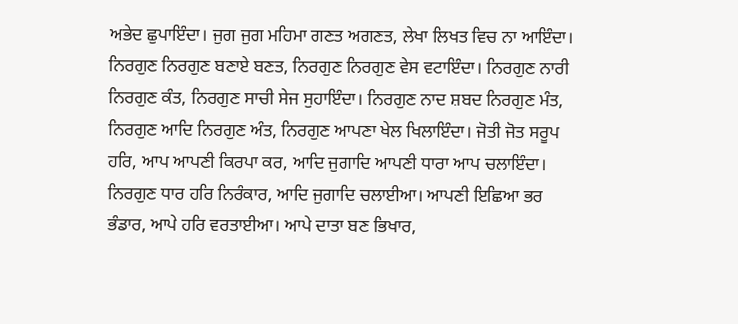ਅਭੇਦ ਛੁਪਾਇੰਦਾ। ਜੁਗ ਜੁਗ ਮਹਿਮਾ ਗਣਤ ਅਗਣਤ, ਲੇਖਾ ਲਿਖਤ ਵਿਚ ਨਾ ਆਇੰਦਾ। ਨਿਰਗੁਣ ਨਿਰਗੁਣ ਬਣਾਏ ਬਣਤ, ਨਿਰਗੁਣ ਨਿਰਗੁਣ ਵੇਸ ਵਟਾਇੰਦਾ। ਨਿਰਗੁਣ ਨਾਰੀ ਨਿਰਗੁਣ ਕੰਤ, ਨਿਰਗੁਣ ਸਾਚੀ ਸੇਜ ਸੁਹਾਇੰਦਾ। ਨਿਰਗੁਣ ਨਾਦ ਸ਼ਬਦ ਨਿਰਗੁਣ ਮੰਤ, ਨਿਰਗੁਣ ਆਦਿ ਨਿਰਗੁਣ ਅੰਤ, ਨਿਰਗੁਣ ਆਪਣਾ ਖੇਲ ਖਿਲਾਇੰਦਾ। ਜੋਤੀ ਜੋਤ ਸਰੂਪ ਹਰਿ, ਆਪ ਆਪਣੀ ਕਿਰਪਾ ਕਰ, ਆਦਿ ਜੁਗਾਦਿ ਆਪਣੀ ਧਾਰਾ ਆਪ ਚਲਾਇੰਦਾ। ਨਿਰਗੁਣ ਧਾਰ ਹਰਿ ਨਿਰੰਕਾਰ, ਆਦਿ ਜੁਗਾਦਿ ਚਲਾਈਆ। ਆਪਣੀ ਇਛਿਆ ਭਰ ਭੰਡਾਰ, ਆਪੇ ਹਰਿ ਵਰਤਾਈਆ। ਆਪੇ ਦਾਤਾ ਬਣ ਭਿਖਾਰ,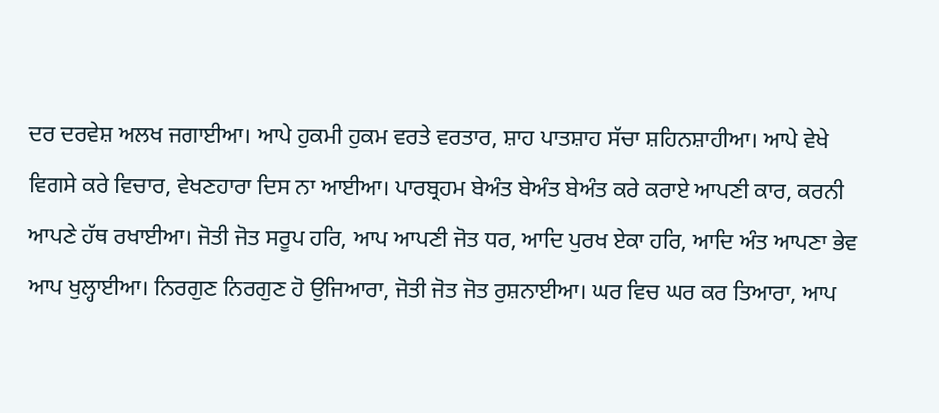ਦਰ ਦਰਵੇਸ਼ ਅਲਖ ਜਗਾਈਆ। ਆਪੇ ਹੁਕਮੀ ਹੁਕਮ ਵਰਤੇ ਵਰਤਾਰ, ਸ਼ਾਹ ਪਾਤਸ਼ਾਹ ਸੱਚਾ ਸ਼ਹਿਨਸ਼ਾਹੀਆ। ਆਪੇ ਵੇਖੇ ਵਿਗਸੇ ਕਰੇ ਵਿਚਾਰ, ਵੇਖਣਹਾਰਾ ਦਿਸ ਨਾ ਆਈਆ। ਪਾਰਬ੍ਰਹਮ ਬੇਅੰਤ ਬੇਅੰਤ ਬੇਅੰਤ ਕਰੇ ਕਰਾਏ ਆਪਣੀ ਕਾਰ, ਕਰਨੀ ਆਪਣੇ ਹੱਥ ਰਖਾਈਆ। ਜੋਤੀ ਜੋਤ ਸਰੂਪ ਹਰਿ, ਆਪ ਆਪਣੀ ਜੋਤ ਧਰ, ਆਦਿ ਪੁਰਖ ਏਕਾ ਹਰਿ, ਆਦਿ ਅੰਤ ਆਪਣਾ ਭੇਵ ਆਪ ਖੁਲ੍ਹਾਈਆ। ਨਿਰਗੁਣ ਨਿਰਗੁਣ ਹੋ ਉਜਿਆਰਾ, ਜੋਤੀ ਜੋਤ ਜੋਤ ਰੁਸ਼ਨਾਈਆ। ਘਰ ਵਿਚ ਘਰ ਕਰ ਤਿਆਰਾ, ਆਪ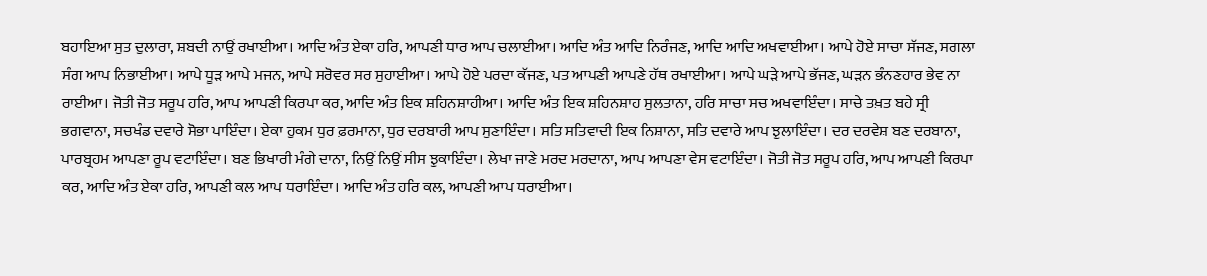ਬਹਾਇਆ ਸੁਤ ਦੁਲਾਰਾ, ਸ਼ਬਦੀ ਨਾਉਂ ਰਖਾਈਆ। ਆਦਿ ਅੰਤ ਏਕਾ ਹਰਿ, ਆਪਣੀ ਧਾਰ ਆਪ ਚਲਾਈਆ। ਆਦਿ ਅੰਤ ਆਦਿ ਨਿਰੰਜਣ, ਆਦਿ ਆਦਿ ਅਖਵਾਈਆ। ਆਪੇ ਹੋਏ ਸਾਚਾ ਸੱਜਣ, ਸਗਲਾ ਸੰਗ ਆਪ ਨਿਭਾਈਆ। ਆਪੇ ਧੂੜ ਆਪੇ ਮਜਨ, ਆਪੇ ਸਰੋਵਰ ਸਰ ਸੁਹਾਈਆ। ਆਪੇ ਹੋਏ ਪਰਦਾ ਕੱਜਣ, ਪਤ ਆਪਣੀ ਆਪਣੇ ਹੱਥ ਰਖਾਈਆ। ਆਪੇ ਘੜੇ ਆਪੇ ਭੱਜਣ, ਘੜਨ ਭੰਨਣਹਾਰ ਭੇਵ ਨਾ ਰਾਈਆ। ਜੋਤੀ ਜੋਤ ਸਰੂਪ ਹਰਿ, ਆਪ ਆਪਣੀ ਕਿਰਪਾ ਕਰ, ਆਦਿ ਅੰਤ ਇਕ ਸ਼ਹਿਨਸ਼ਾਹੀਆ। ਆਦਿ ਅੰਤ ਇਕ ਸ਼ਹਿਨਸ਼ਾਹ ਸੁਲਤਾਨਾ, ਹਰਿ ਸਾਚਾ ਸਚ ਅਖਵਾਇੰਦਾ। ਸਾਚੇ ਤਖ਼ਤ ਬਹੇ ਸ੍ਰੀ ਭਗਵਾਨਾ, ਸਚਖੰਡ ਦਵਾਰੇ ਸੋਭਾ ਪਾਇੰਦਾ। ਏਕਾ ਹੁਕਮ ਧੁਰ ਫ਼ਰਮਾਨਾ, ਧੁਰ ਦਰਬਾਰੀ ਆਪ ਸੁਣਾਇੰਦਾ। ਸਤਿ ਸਤਿਵਾਦੀ ਇਕ ਨਿਸ਼ਾਨਾ, ਸਤਿ ਦਵਾਰੇ ਆਪ ਝੁਲਾਇੰਦਾ। ਦਰ ਦਰਵੇਸ਼ ਬਣ ਦਰਬਾਨਾ, ਪਾਰਬ੍ਰਹਮ ਆਪਣਾ ਰੂਪ ਵਟਾਇੰਦਾ। ਬਣ ਭਿਖਾਰੀ ਮੰਗੇ ਦਾਨਾ, ਨਿਉਂ ਨਿਉਂ ਸੀਸ ਝੁਕਾਇੰਦਾ। ਲੇਖਾ ਜਾਣੇ ਮਰਦ ਮਰਦਾਨਾ, ਆਪ ਆਪਣਾ ਵੇਸ ਵਟਾਇੰਦਾ। ਜੋਤੀ ਜੋਤ ਸਰੂਪ ਹਰਿ, ਆਪ ਆਪਣੀ ਕਿਰਪਾ ਕਰ, ਆਦਿ ਅੰਤ ਏਕਾ ਹਰਿ, ਆਪਣੀ ਕਲ ਆਪ ਧਰਾਇੰਦਾ। ਆਦਿ ਅੰਤ ਹਰਿ ਕਲ, ਆਪਣੀ ਆਪ ਧਰਾਈਆ।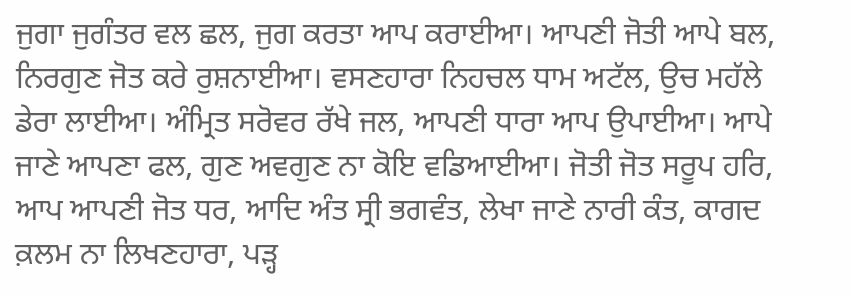ਜੁਗਾ ਜੁਗੰਤਰ ਵਲ ਛਲ, ਜੁਗ ਕਰਤਾ ਆਪ ਕਰਾਈਆ। ਆਪਣੀ ਜੋਤੀ ਆਪੇ ਬਲ, ਨਿਰਗੁਣ ਜੋਤ ਕਰੇ ਰੁਸ਼ਨਾਈਆ। ਵਸਣਹਾਰਾ ਨਿਹਚਲ ਧਾਮ ਅਟੱਲ, ਉਚ ਮਹੱਲੇ ਡੇਰਾ ਲਾਈਆ। ਅੰਮ੍ਰਿਤ ਸਰੋਵਰ ਰੱਖੇ ਜਲ, ਆਪਣੀ ਧਾਰਾ ਆਪ ਉਪਾਈਆ। ਆਪੇ ਜਾਣੇ ਆਪਣਾ ਫਲ, ਗੁਣ ਅਵਗੁਣ ਨਾ ਕੋਇ ਵਡਿਆਈਆ। ਜੋਤੀ ਜੋਤ ਸਰੂਪ ਹਰਿ, ਆਪ ਆਪਣੀ ਜੋਤ ਧਰ, ਆਦਿ ਅੰਤ ਸ੍ਰੀ ਭਗਵੰਤ, ਲੇਖਾ ਜਾਣੇ ਨਾਰੀ ਕੰਤ, ਕਾਗਦ ਕ਼ਲਮ ਨਾ ਲਿਖਣਹਾਰਾ, ਪੜ੍ਹ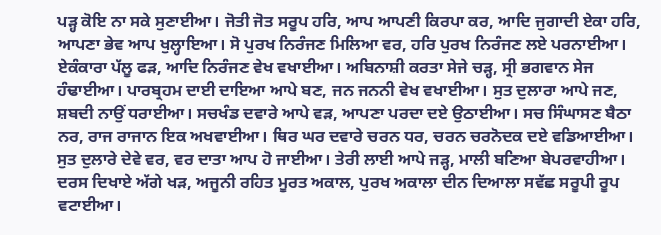ਪੜ੍ਹ ਕੋਇ ਨਾ ਸਕੇ ਸੁਣਾਈਆ। ਜੋਤੀ ਜੋਤ ਸਰੂਪ ਹਰਿ, ਆਪ ਆਪਣੀ ਕਿਰਪਾ ਕਰ, ਆਦਿ ਜੁਗਾਦੀ ਏਕਾ ਹਰਿ, ਆਪਣਾ ਭੇਵ ਆਪ ਖੁਲ੍ਹਾਇਆ। ਸੋ ਪੁਰਖ ਨਿਰੰਜਣ ਮਿਲਿਆ ਵਰ, ਹਰਿ ਪੁਰਖ ਨਿਰੰਜਣ ਲਏ ਪਰਨਾਈਆ। ਏਕੰਕਾਰਾ ਪੱਲੂ ਫੜ, ਆਦਿ ਨਿਰੰਜਣ ਵੇਖ ਵਖਾਈਆ। ਅਬਿਨਾਸ਼ੀ ਕਰਤਾ ਸੇਜੇ ਚੜ੍ਹ, ਸ੍ਰੀ ਭਗਵਾਨ ਸੇਜ ਹੰਢਾਈਆ। ਪਾਰਬ੍ਰਹਮ ਦਾਈ ਦਾਇਆ ਆਪੇ ਬਣ, ਜਨ ਜਨਨੀ ਵੇਖ ਵਖਾਈਆ। ਸੁਤ ਦੁਲਾਰਾ ਆਪੇ ਜਣ, ਸ਼ਬਦੀ ਨਾਉਂ ਧਰਾਈਆ। ਸਚਖੰਡ ਦਵਾਰੇ ਆਪੇ ਵੜ, ਆਪਣਾ ਪਰਦਾ ਦਏ ਉਠਾਈਆ। ਸਚ ਸਿੰਘਾਸਣ ਬੈਠਾ ਨਰ, ਰਾਜ ਰਾਜਾਨ ਇਕ ਅਖਵਾਈਆ। ਥਿਰ ਘਰ ਦਵਾਰੇ ਚਰਨ ਧਰ, ਚਰਨ ਚਰਨੋਦਕ ਦਏ ਵਡਿਆਈਆ। ਸੁਤ ਦੁਲਾਰੇ ਦੇਵੇ ਵਰ, ਵਰ ਦਾਤਾ ਆਪ ਹੋ ਜਾਈਆ। ਤੇਰੀ ਲਾਈ ਆਪੇ ਜੜ੍ਹ, ਮਾਲੀ ਬਣਿਆ ਬੇਪਰਵਾਹੀਆ। ਦਰਸ ਦਿਖਾਏ ਅੱਗੇ ਖੜ, ਅਜੂਨੀ ਰਹਿਤ ਮੂਰਤ ਅਕਾਲ, ਪੁਰਖ ਅਕਾਲਾ ਦੀਨ ਦਿਆਲਾ ਸਵੱਛ ਸਰੂਪੀ ਰੂਪ ਵਟਾਈਆ।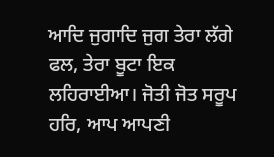ਆਦਿ ਜੁਗਾਦਿ ਜੁਗ ਤੇਰਾ ਲੱਗੇ ਫਲ, ਤੇਰਾ ਬੂਟਾ ਇਕ ਲਹਿਰਾਈਆ। ਜੋਤੀ ਜੋਤ ਸਰੂਪ ਹਰਿ, ਆਪ ਆਪਣੀ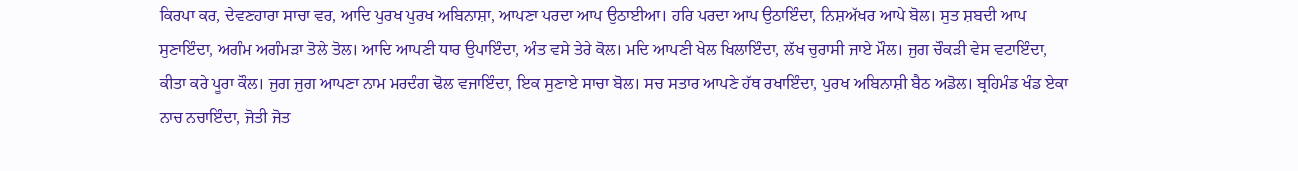ਕਿਰਪਾ ਕਰ, ਦੇਵਣਹਾਰਾ ਸਾਚਾ ਵਰ, ਆਦਿ ਪੁਰਖ ਪੁਰਖ ਅਬਿਨਾਸ਼ਾ, ਆਪਣਾ ਪਰਦਾ ਆਪ ਉਠਾਈਆ। ਹਰਿ ਪਰਦਾ ਆਪ ਉਠਾਇੰਦਾ, ਨਿਸ਼ਅੱਖਰ ਆਪੇ ਬੋਲ। ਸੁਤ ਸ਼ਬਦੀ ਆਪ ਸੁਣਾਇੰਦਾ, ਅਗੰਮ ਅਗੰਮੜਾ ਤੋਲੇ ਤੋਲ। ਆਦਿ ਆਪਣੀ ਧਾਰ ਉਪਾਇੰਦਾ, ਅੰਤ ਵਸੇ ਤੇਰੇ ਕੋਲ। ਮਦਿ ਆਪਣੀ ਖੇਲ ਖਿਲਾਇੰਦਾ, ਲੱਖ ਚੁਰਾਸੀ ਜਾਏ ਮੌਲ। ਜੁਗ ਚੌਕੜੀ ਵੇਸ ਵਟਾਇੰਦਾ, ਕੀਤਾ ਕਰੇ ਪੂਰਾ ਕੌਲ। ਜੁਗ ਜੁਗ ਆਪਣਾ ਨਾਮ ਮਰਦੰਗ ਢੋਲ ਵਜਾਇੰਦਾ, ਇਕ ਸੁਣਾਏ ਸਾਚਾ ਬੋਲ। ਸਚ ਸਤਾਰ ਆਪਣੇ ਹੱਥ ਰਖਾਇੰਦਾ, ਪੁਰਖ ਅਬਿਨਾਸ਼ੀ ਬੈਠ ਅਡੋਲ। ਬ੍ਰਹਿਮੰਡ ਖੰਡ ਏਕਾ ਨਾਚ ਨਚਾਇੰਦਾ, ਜੋਤੀ ਜੋਤ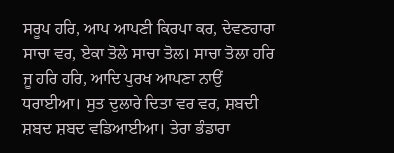ਸਰੂਪ ਹਰਿ, ਆਪ ਆਪਣੀ ਕਿਰਪਾ ਕਰ, ਦੇਵਣਹਾਰਾ ਸਾਚਾ ਵਰ, ਏਕਾ ਤੋਲੇ ਸਾਚਾ ਤੋਲ। ਸਾਚਾ ਤੋਲਾ ਹਰਿ ਜੂ ਹਰਿ ਹਰਿ, ਆਦਿ ਪੁਰਖ ਆਪਣਾ ਨਾਉਂ ਧਰਾਈਆ। ਸੁਤ ਦੁਲਾਰੇ ਦਿਤਾ ਵਰ ਵਰ, ਸ਼ਬਦੀ ਸ਼ਬਦ ਸ਼ਬਦ ਵਡਿਆਈਆ। ਤੇਰਾ ਭੰਡਾਰਾ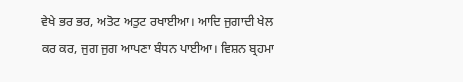ਵੇਖੇ ਭਰ ਭਰ, ਅਤੋਟ ਅਤੁਟ ਰਖਾਈਆ। ਆਦਿ ਜੁਗਾਦੀ ਖੇਲ ਕਰ ਕਰ, ਜੁਗ ਜੁਗ ਆਪਣਾ ਬੰਧਨ ਪਾਈਆ। ਵਿਸ਼ਨ ਬ੍ਰਹਮਾ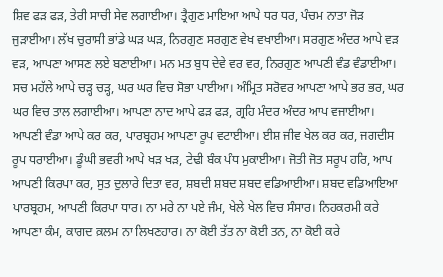ਸ਼ਿਵ ਫੜ ਫੜ, ਤੇਰੀ ਸਾਚੀ ਸੇਵ ਲਗਾਈਆ। ਤ੍ਰੈਗੁਣ ਮਾਇਆ ਆਪੇ ਧਰ ਧਰ, ਪੰਚਮ ਨਾਤਾ ਜੋੜ ਜੁੜਾਈਆ। ਲੱਖ ਚੁਰਾਸੀ ਭਾਂਡੇ ਘੜ ਘੜ, ਨਿਰਗੁਣ ਸਰਗੁਣ ਵੇਖ ਵਖਾਈਆ। ਸਰਗੁਣ ਅੰਦਰ ਆਪੇ ਵੜ ਵੜ, ਆਪਣਾ ਆਸਣ ਲਏ ਬਣਾਈਆ। ਮਨ ਮਤ ਬੁਧ ਦੇਵੇ ਵਰ ਵਰ, ਨਿਰਗੁਣ ਆਪਣੀ ਵੰਡ ਵੰਡਾਈਆ। ਸਚ ਮਹੱਲੇ ਆਪੇ ਚੜ੍ਹ ਚੜ੍ਹ, ਘਰ ਘਰ ਵਿਚ ਸੋਭਾ ਪਾਈਆ। ਅੰਮ੍ਰਿਤ ਸਰੋਵਰ ਆਪਣਾ ਆਪੇ ਭਰ ਭਰ, ਘਰ ਘਰ ਵਿਚ ਤਾਲ ਲਗਾਈਆ। ਆਪਣਾ ਨਾਦ ਆਪੇ ਫੜ ਫੜ, ਗ੍ਰਹਿ ਮੰਦਰ ਅੰਦਰ ਆਪ ਵਜਾਈਆ। ਆਪਣੀ ਵੰਡਾ ਆਪੇ ਕਰ ਕਰ, ਪਾਰਬ੍ਰਹਮ ਆਪਣਾ ਰੂਪ ਵਟਾਈਆ। ਈਸ਼ ਜੀਵ ਖੇਲ ਕਰ ਕਰ, ਜਗਦੀਸ ਰੂਪ ਧਰਾਈਆ। ਡੂੰਘੀ ਭਵਰੀ ਆਪੇ ਖੜ ਖੜ, ਟੇਢੀ ਬੰਕ ਪੰਧ ਮੁਕਾਈਆ। ਜੋਤੀ ਜੋਤ ਸਰੂਪ ਹਰਿ, ਆਪ ਆਪਣੀ ਕਿਰਪਾ ਕਰ, ਸੁਤ ਦੁਲਾਰੇ ਦਿਤਾ ਵਰ, ਸ਼ਬਦੀ ਸ਼ਬਦ ਸ਼ਬਦ ਵਡਿਆਈਆ। ਸ਼ਬਦ ਵਡਿਆਇਆ ਪਾਰਬ੍ਰਹਮ, ਆਪਣੀ ਕਿਰਪਾ ਧਾਰ। ਨਾ ਮਰੇ ਨਾ ਪਏ ਜੰਮ, ਖੇਲੇ ਖੇਲ ਵਿਚ ਸੰਸਾਰ। ਨਿਹਕਰਮੀ ਕਰੇ ਆਪਣਾ ਕੰਮ, ਕਾਗਦ ਕ਼ਲਮ ਨਾ ਲਿਖਣਹਾਰ। ਨਾ ਕੋਈ ਤੱਤ ਨਾ ਕੋਈ ਤਨ, ਨਾ ਕੋਈ ਕਰੇ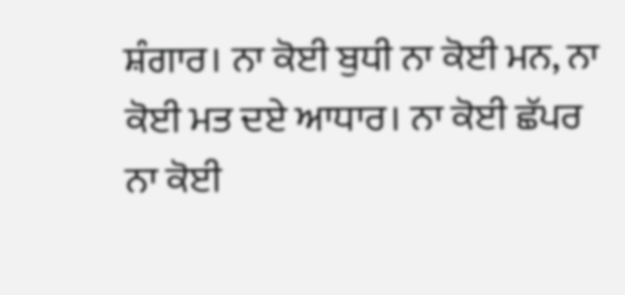ਸ਼ੰਗਾਰ। ਨਾ ਕੋਈ ਬੁਧੀ ਨਾ ਕੋਈ ਮਨ, ਨਾ ਕੋਈ ਮਤ ਦਏ ਆਧਾਰ। ਨਾ ਕੋਈ ਛੱਪਰ ਨਾ ਕੋਈ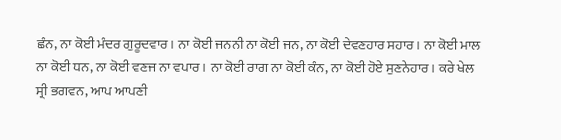ਛੰਨ, ਨਾ ਕੋਈ ਮੰਦਰ ਗੁਰੂਦਵਾਰ। ਨਾ ਕੋਈ ਜਨਨੀ ਨਾ ਕੋਈ ਜਨ, ਨਾ ਕੋਈ ਦੇਵਣਹਾਰ ਸਹਾਰ। ਨਾ ਕੋਈ ਮਾਲ ਨਾ ਕੋਈ ਧਨ, ਨਾ ਕੋਈ ਵਣਜ ਨਾ ਵਪਾਰ। ਨਾ ਕੋਈ ਰਾਗ ਨਾ ਕੋਈ ਕੰਨ, ਨਾ ਕੋਈ ਹੋਏ ਸੁਣਨੇਹਾਰ। ਕਰੇ ਖੇਲ ਸ੍ਰੀ ਭਗਵਨ, ਆਪ ਆਪਣੀ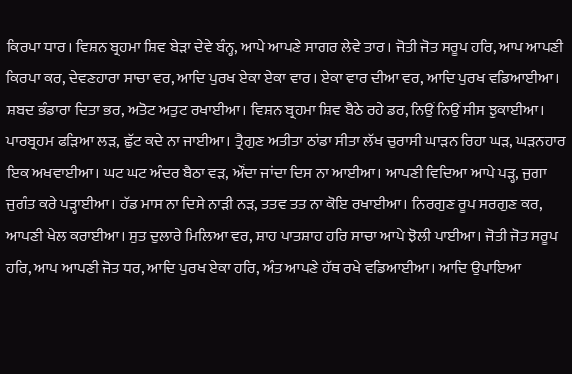ਕਿਰਪਾ ਧਾਰ। ਵਿਸ਼ਨ ਬ੍ਰਹਮਾ ਸ਼ਿਵ ਬੇੜਾ ਦੇਵੇ ਬੰਨ੍ਹ, ਆਪੇ ਆਪਣੇ ਸਾਗਰ ਲੇਵੇ ਤਾਰ। ਜੋਤੀ ਜੋਤ ਸਰੂਪ ਹਰਿ, ਆਪ ਆਪਣੀ ਕਿਰਪਾ ਕਰ, ਦੇਵਣਹਾਰਾ ਸਾਚਾ ਵਰ, ਆਦਿ ਪੁਰਖ ਏਕਾ ਏਕਾ ਵਾਰ। ਏਕਾ ਵਾਰ ਦੀਆ ਵਰ, ਆਦਿ ਪੁਰਖ ਵਡਿਆਈਆ। ਸ਼ਬਦ ਭੰਡਾਰਾ ਦਿਤਾ ਭਰ, ਅਤੋਟ ਅਤੁਟ ਰਖਾਈਆ। ਵਿਸ਼ਨ ਬ੍ਰਹਮਾ ਸ਼ਿਵ ਬੈਠੇ ਰਹੇ ਡਰ, ਨਿਉਂ ਨਿਉਂ ਸੀਸ ਝੁਕਾਈਆ। ਪਾਰਬ੍ਰਹਮ ਫੜਿਆ ਲੜ, ਛੁੱਟ ਕਦੇ ਨਾ ਜਾਈਆ। ਤ੍ਰੈਗੁਣ ਅਤੀਤਾ ਠਾਂਡਾ ਸੀਤਾ ਲੱਖ ਚੁਰਾਸੀ ਘਾੜਨ ਰਿਹਾ ਘੜ, ਘੜਨਹਾਰ ਇਕ ਅਖਵਾਈਆ। ਘਟ ਘਟ ਅੰਦਰ ਬੈਠਾ ਵੜ, ਔਂਦਾ ਜਾਂਦਾ ਦਿਸ ਨਾ ਆਈਆ। ਆਪਣੀ ਵਿਦਿਆ ਆਪੇ ਪੜ੍ਹ, ਜੁਗਾ ਜੁਗੰਤ ਕਰੇ ਪੜ੍ਹਾਈਆ। ਹੱਡ ਮਾਸ ਨਾ ਦਿਸੇ ਨਾੜੀ ਨੜ, ਤਤਵ ਤਤ ਨਾ ਕੋਇ ਰਖਾਈਆ। ਨਿਰਗੁਣ ਰੂਪ ਸਰਗੁਣ ਕਰ, ਆਪਣੀ ਖੇਲ ਕਰਾਈਆ। ਸੁਤ ਦੁਲਾਰੇ ਮਿਲਿਆ ਵਰ, ਸ਼ਾਹ ਪਾਤਸ਼ਾਹ ਹਰਿ ਸਾਚਾ ਆਪੇ ਝੋਲੀ ਪਾਈਆ। ਜੋਤੀ ਜੋਤ ਸਰੂਪ ਹਰਿ, ਆਪ ਆਪਣੀ ਜੋਤ ਧਰ, ਆਦਿ ਪੁਰਖ ਏਕਾ ਹਰਿ, ਅੰਤ ਆਪਣੇ ਹੱਥ ਰਖੇ ਵਡਿਆਈਆ। ਆਦਿ ਉਪਾਇਆ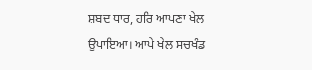ਸ਼ਬਦ ਧਾਰ, ਹਰਿ ਆਪਣਾ ਖੇਲ ਉਪਾਇਆ। ਆਪੇ ਖੇਲ ਸਚਖੰਡ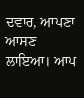ਦਵਾਰ, ਆਪਣਾ ਆਸਣ ਲਾਇਆ। ਆਪ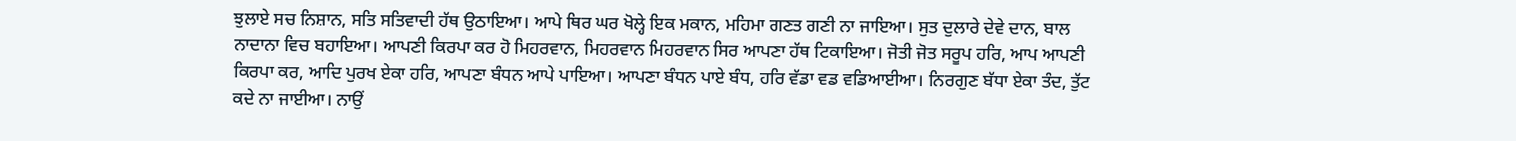ਝੁਲਾਏ ਸਚ ਨਿਸ਼ਾਨ, ਸਤਿ ਸਤਿਵਾਦੀ ਹੱਥ ਉਠਾਇਆ। ਆਪੇ ਥਿਰ ਘਰ ਖੋਲ੍ਹੇ ਇਕ ਮਕਾਨ, ਮਹਿਮਾ ਗਣਤ ਗਣੀ ਨਾ ਜਾਇਆ। ਸੁਤ ਦੁਲਾਰੇ ਦੇਵੇ ਦਾਨ, ਬਾਲ ਨਾਦਾਨਾ ਵਿਚ ਬਹਾਇਆ। ਆਪਣੀ ਕਿਰਪਾ ਕਰ ਹੋ ਮਿਹਰਵਾਨ, ਮਿਹਰਵਾਨ ਮਿਹਰਵਾਨ ਸਿਰ ਆਪਣਾ ਹੱਥ ਟਿਕਾਇਆ। ਜੋਤੀ ਜੋਤ ਸਰੂਪ ਹਰਿ, ਆਪ ਆਪਣੀ ਕਿਰਪਾ ਕਰ, ਆਦਿ ਪੁਰਖ ਏਕਾ ਹਰਿ, ਆਪਣਾ ਬੰਧਨ ਆਪੇ ਪਾਇਆ। ਆਪਣਾ ਬੰਧਨ ਪਾਏ ਬੰਧ, ਹਰਿ ਵੱਡਾ ਵਡ ਵਡਿਆਈਆ। ਨਿਰਗੁਣ ਬੱਧਾ ਏਕਾ ਤੰਦ, ਤੁੱਟ ਕਦੇ ਨਾ ਜਾਈਆ। ਨਾਉਂ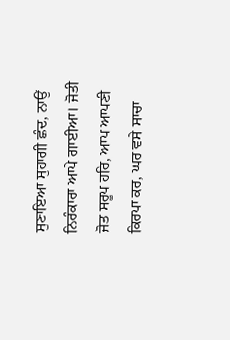ਸੁਣਾਇਆ ਸੁਹਾਗੀ ਛੰਦ, ਨਾਉਂ ਨਿਰੰਕਾਰਾ ਆਪੇ ਗਾਈਆ। ਜੋਤੀ ਜੋਤ ਸਰੂਪ ਹਰਿ, ਆਪ ਆਪਣੀ ਕਿਰਪਾ ਕਰ, ਘਰ ਵਸੇ ਸਾਚਾ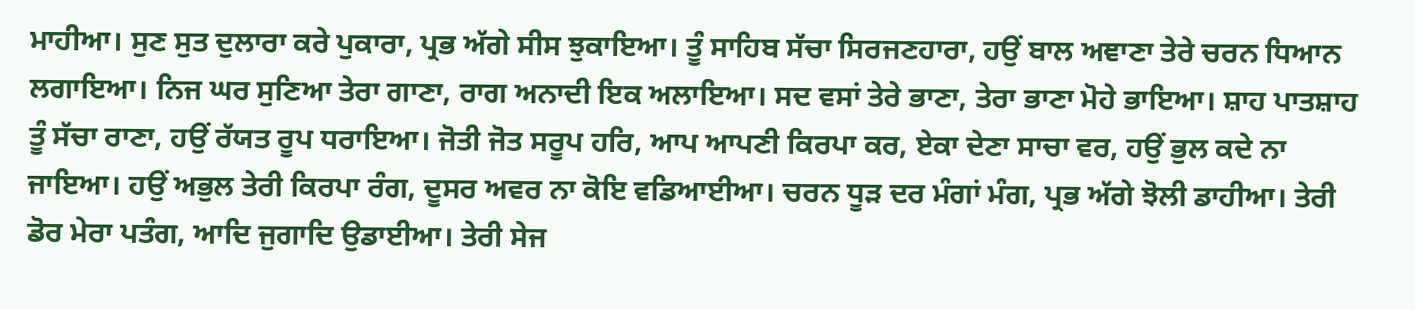ਮਾਹੀਆ। ਸੁਣ ਸੁਤ ਦੁਲਾਰਾ ਕਰੇ ਪੁਕਾਰਾ, ਪ੍ਰਭ ਅੱਗੇ ਸੀਸ ਝੁਕਾਇਆ। ਤੂੰ ਸਾਹਿਬ ਸੱਚਾ ਸਿਰਜਣਹਾਰਾ, ਹਉਂ ਬਾਲ ਅਞਾਣਾ ਤੇਰੇ ਚਰਨ ਧਿਆਨ ਲਗਾਇਆ। ਨਿਜ ਘਰ ਸੁਣਿਆ ਤੇਰਾ ਗਾਣਾ, ਰਾਗ ਅਨਾਦੀ ਇਕ ਅਲਾਇਆ। ਸਦ ਵਸਾਂ ਤੇਰੇ ਭਾਣਾ, ਤੇਰਾ ਭਾਣਾ ਮੋਹੇ ਭਾਇਆ। ਸ਼ਾਹ ਪਾਤਸ਼ਾਹ ਤੂੰ ਸੱਚਾ ਰਾਣਾ, ਹਉਂ ਰੱਯਤ ਰੂਪ ਧਰਾਇਆ। ਜੋਤੀ ਜੋਤ ਸਰੂਪ ਹਰਿ, ਆਪ ਆਪਣੀ ਕਿਰਪਾ ਕਰ, ਏਕਾ ਦੇਣਾ ਸਾਚਾ ਵਰ, ਹਉਂ ਭੁਲ ਕਦੇ ਨਾ ਜਾਇਆ। ਹਉਂ ਅਭੁਲ ਤੇਰੀ ਕਿਰਪਾ ਰੰਗ, ਦੂਸਰ ਅਵਰ ਨਾ ਕੋਇ ਵਡਿਆਈਆ। ਚਰਨ ਧੂੜ ਦਰ ਮੰਗਾਂ ਮੰਗ, ਪ੍ਰਭ ਅੱਗੇ ਝੋਲੀ ਡਾਹੀਆ। ਤੇਰੀ ਡੋਰ ਮੇਰਾ ਪਤੰਗ, ਆਦਿ ਜੁਗਾਦਿ ਉਡਾਈਆ। ਤੇਰੀ ਸੇਜ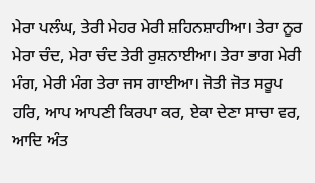ਮੇਰਾ ਪਲੰਘ, ਤੇਰੀ ਮੇਹਰ ਮੇਰੀ ਸ਼ਹਿਨਸ਼ਾਹੀਆ। ਤੇਰਾ ਨੂਰ ਮੇਰਾ ਚੰਦ, ਮੇਰਾ ਚੰਦ ਤੇਰੀ ਰੁਸ਼ਨਾਈਆ। ਤੇਰਾ ਭਾਗ ਮੇਰੀ ਮੰਗ, ਮੇਰੀ ਮੰਗ ਤੇਰਾ ਜਸ ਗਾਈਆ। ਜੋਤੀ ਜੋਤ ਸਰੂਪ ਹਰਿ, ਆਪ ਆਪਣੀ ਕਿਰਪਾ ਕਰ, ਏਕਾ ਦੇਣਾ ਸਾਚਾ ਵਰ, ਆਦਿ ਅੰਤ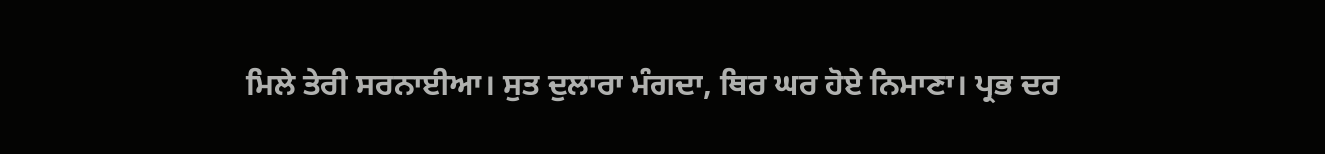ਮਿਲੇ ਤੇਰੀ ਸਰਨਾਈਆ। ਸੁਤ ਦੁਲਾਰਾ ਮੰਗਦਾ, ਥਿਰ ਘਰ ਹੋਏ ਨਿਮਾਣਾ। ਪ੍ਰਭ ਦਰ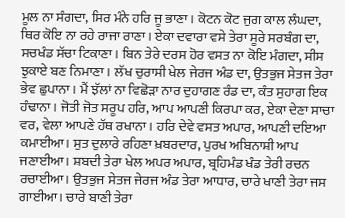ਮੂਲ ਨਾ ਸੰਗਦਾ, ਸਿਰ ਮੰਨੇ ਹਰਿ ਜੂ ਭਾਣਾ। ਕੋਟਨ ਕੋਟ ਜੁਗ ਕਾਲ ਲੰਘਦਾ, ਥਿਰ ਕੋਇ ਨਾ ਰਹੇ ਰਾਜਾ ਰਾਣਾ। ਏਕਾ ਦਵਾਰਾ ਵਸੇ ਤੇਰਾ ਸੂਰੇ ਸਰਬੰਗ ਦਾ, ਸਚਖੰਡ ਸੱਚਾ ਟਿਕਾਣਾ। ਬਿਨ ਤੇਰੇ ਦਰਸ ਹੋਰ ਵਸਤ ਨਾ ਕੋਇ ਮੰਗਦਾ, ਸੀਸ ਝੁਕਾਏ ਬਣ ਨਿਮਾਣਾ। ਲੱਖ ਚੁਰਾਸੀ ਖੇਲ ਜੇਰਜ ਅੰਡ ਦਾ, ਉਤਭੁਜ ਸੇਤਜ ਤੇਰਾ ਭੇਵ ਛੁਪਾਨਾ। ਮੈਂ ਝੱਲਾਂ ਨਾ ਵਿਛੋੜਾ ਨਾਰ ਦੁਹਾਗਣ ਰੰਡ ਦਾ, ਕੰਤ ਸੁਹਾਗ ਇਕ ਹੰਢਾਨਾ। ਜੋਤੀ ਜੋਤ ਸਰੂਪ ਹਰਿ, ਆਪ ਆਪਣੀ ਕਿਰਪਾ ਕਰ, ਏਕਾ ਦੇਣਾ ਸਾਚਾ ਵਰ, ਵੇਲਾ ਆਪਣੇ ਹੱਥ ਰਖਾਨਾ। ਹਰਿ ਦੇਵੇ ਵਸਤ ਅਪਾਰ, ਆਪਣੀ ਦਇਆ ਕਮਾਈਆ। ਸੁਤ ਦੁਲਾਰੇ ਰਹਿਣਾ ਖ਼ਬਰਦਾਰ, ਪੁਰਖ ਅਬਿਨਾਸ਼ੀ ਆਪ ਜਣਾਈਆ। ਸ਼ਬਦੀ ਤੇਰਾ ਖੇਲ ਅਪਰ ਅਪਾਰ, ਬ੍ਰਹਿਮੰਡ ਖੰਡ ਤੇਰੀ ਰਚਨ ਰਚਾਈਆ। ਉਤਭੁਜ ਸੇਤਜ ਜੇਰਜ ਅੰਡ ਤੇਰਾ ਆਧਾਰ, ਚਾਰੇ ਖਾਣੀ ਤੇਰਾ ਜਸ ਗਾਈਆ। ਚਾਰੇ ਬਾਣੀ ਤੇਰਾ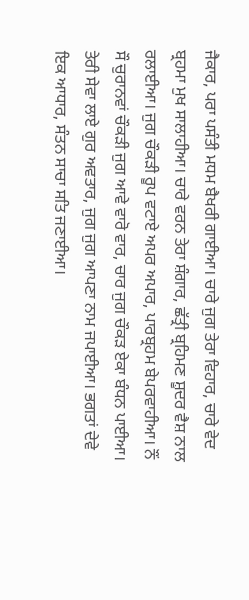ਜੈਕਾਰ, ਪਰਾ ਪਸੰਤੀ ਮਧਮ ਬੈਖਰੀ ਗਾਈਆ। ਚਾਰੇ ਜੁਗ ਤੇਰਾ ਵਿਹਾਰ, ਚਾਰੇ ਵੇਦ ਬ੍ਰਹਮਾ ਮੁਖ ਸਾਲਾਹੀਆ। ਚਾਰੇ ਵਰਨ ਤੇਰਾ ਸ਼ੰਗਾਰ, ਛੱਤ੍ਰੀ ਬ੍ਰਹਿਮਣ ਸ਼ੂਦਰ ਵੈਸ਼ ਨਾਲ ਰਲਾਈਆ। ਜੁਗ ਚੌਕੜੀ ਰੂਪ ਵਟਾਏ ਅਪਰ ਅਪਾਰ, ਪਾਰਬ੍ਰਹਮ ਬੇਪਰਵਾਹੀਆ। ਨੌਂ ਸੌ ਚੁਰਾਨਵਾਂ ਚੌਕੜੀ ਜੁਗ ਆਵੇ ਵਾਰੋ ਵਾਰ, ਚਾਰ ਜੁਗ ਚੌਕੜ ਏਕਾ ਬੰਧਨ ਪਾਈਆ। ਤੇਰੀ ਸੇਵਾ ਲਾਏ ਗੁਰ ਅਵਤਾਰ, ਜੁਗ ਜੁਗ ਆਪਣਾ ਨਾਮ ਜਪਾਈਆ। ਭਗਤਾਂ ਦੇਵੇ ਇਕ ਆਧਾਰ, ਸੰਤਨ ਸਾਚਾ ਸਤਿ ਜਣਾਈਆ।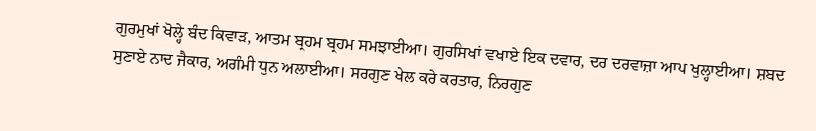ਗੁਰਮੁਖਾਂ ਖੋਲ੍ਹੇ ਬੰਦ ਕਿਵਾੜ, ਆਤਮ ਬ੍ਰਹਮ ਬ੍ਰਹਮ ਸਮਝਾਈਆ। ਗੁਰਸਿਖਾਂ ਵਖਾਏ ਇਕ ਦਵਾਰ, ਦਰ ਦਰਵਾਜ਼ਾ ਆਪ ਖੁਲ੍ਹਾਈਆ। ਸ਼ਬਦ ਸੁਣਾਏ ਨਾਦ ਜੈਕਾਰ, ਅਗੰਮੀ ਧੁਨ ਅਲਾਈਆ। ਸਰਗੁਣ ਖੇਲ ਕਰੇ ਕਰਤਾਰ, ਨਿਰਗੁਣ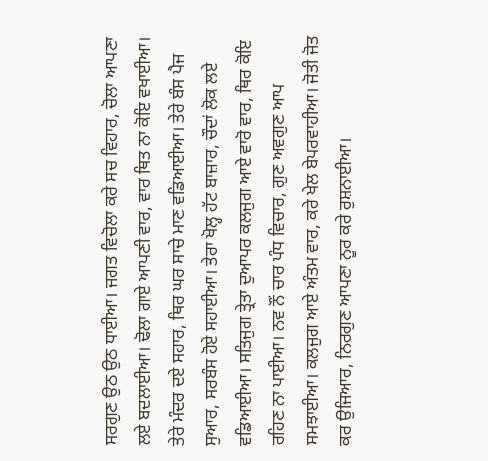ਸਰਗੁਣ ਉਠ ਉਠ ਧਾਈਆ। ਜਗਤ ਵਿਚੋਲਾ ਕਰੇ ਸਚ ਵਿਹਾਰ, ਚੋਲਾ ਆਪਣਾ ਲਏ ਬਦਲਾਈਆ। ਢੋਲਾ ਗਾਏ ਆਪਣੀ ਵਾਰ, ਵਾਰ ਥਿਤ ਨਾ ਕੋਇ ਵਖਾਈਆ। ਤੇਰੇ ਮੰਦਰ ਦਏ ਸਹਾਰ, ਥਿਰ ਘਰ ਸਾਚੇ ਮਾਣ ਵਡਿਆਈਆ। ਤੇਰੇ ਬੰਸ ਪੈਜ ਸੁਆਰ, ਸਰਬੰਸ ਹੋਏ ਸਹਾਈਆ। ਤੇਰਾ ਖੋਲ੍ਹ ਹੱਟ ਬਾਜ਼ਾਰ, ਚੌਦਾਂ ਲੋਕ ਲਏ ਵਡਿਆਈਆ। ਸਤਿਜੁਗ ਤ੍ਰੇਤਾ ਦੁਆਪਰ ਕਲਜੁਗ ਆਏ ਵਾਰੋ ਵਾਰ, ਥਿਰ ਕੋਇ ਰਹਿਣ ਨਾ ਪਾਈਆ। ਨਵ ਨੌਂ ਚਾਰ ਪੰਧ ਵਿਚਾਰ, ਗੁਣ ਅਵਗੁਣ ਆਪ ਸਮਝਾਈਆ। ਕਲਜੁਗ ਆਏ ਅੰਤਮ ਵਾਰ, ਕਰੇ ਖੇਲ ਬੇਪਰਵਾਹੀਆ। ਜੋਤੀ ਜੋਤ ਕਰ ਉਜਿਆਰ, ਨਿਰਗੁਣ ਆਪਣਾ ਨੂਰ ਕਰੇ ਰੁਸ਼ਨਾਈਆ।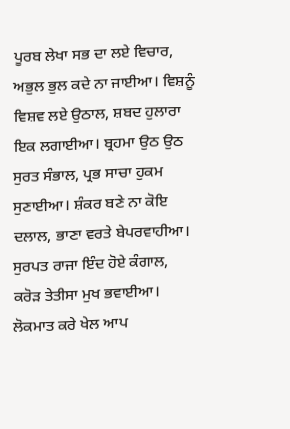ਪੂਰਬ ਲੇਖਾ ਸਭ ਦਾ ਲਏ ਵਿਚਾਰ, ਅਭੁਲ ਭੁਲ ਕਦੇ ਨਾ ਜਾਈਆ। ਵਿਸ਼ਨੂੰ ਵਿਸ਼ਵ ਲਏ ਉਠਾਲ, ਸ਼ਬਦ ਹੁਲਾਰਾ ਇਕ ਲਗਾਈਆ। ਬ੍ਰਹਮਾ ਉਠ ਉਠ ਸੁਰਤ ਸੰਭਾਲ, ਪ੍ਰਭ ਸਾਚਾ ਹੁਕਮ ਸੁਣਾਈਆ। ਸ਼ੰਕਰ ਬਣੇ ਨਾ ਕੋਇ ਦਲਾਲ, ਭਾਣਾ ਵਰਤੇ ਬੇਪਰਵਾਹੀਆ। ਸੁਰਪਤ ਰਾਜਾ ਇੰਦ ਹੋਏ ਕੰਗਾਲ, ਕਰੋੜ ਤੇਤੀਸਾ ਮੁਖ ਭਵਾਈਆ। ਲੋਕਮਾਤ ਕਰੇ ਖੇਲ ਆਪ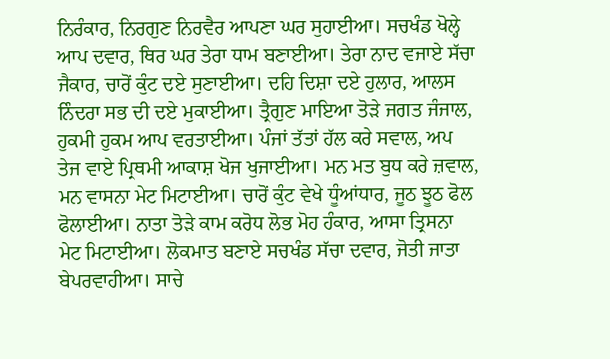ਨਿਰੰਕਾਰ, ਨਿਰਗੁਣ ਨਿਰਵੈਰ ਆਪਣਾ ਘਰ ਸੁਹਾਈਆ। ਸਚਖੰਡ ਖੋਲ੍ਹੇ ਆਪ ਦਵਾਰ, ਥਿਰ ਘਰ ਤੇਰਾ ਧਾਮ ਬਣਾਈਆ। ਤੇਰਾ ਨਾਦ ਵਜਾਏ ਸੱਚਾ ਜੈਕਾਰ, ਚਾਰੋਂ ਕੁੰਟ ਦਏ ਸੁਣਾਈਆ। ਦਹਿ ਦਿਸ਼ਾ ਦਏ ਹੁਲਾਰ, ਆਲਸ ਨਿੰਦਰਾ ਸਭ ਦੀ ਦਏ ਮੁਕਾਈਆ। ਤ੍ਰੈਗੁਣ ਮਾਇਆ ਤੋੜੇ ਜਗਤ ਜੰਜਾਲ, ਹੁਕਮੀ ਹੁਕਮ ਆਪ ਵਰਤਾਈਆ। ਪੰਜਾਂ ਤੱਤਾਂ ਹੱਲ ਕਰੇ ਸਵਾਲ, ਅਪ ਤੇਜ ਵਾਏ ਪ੍ਰਿਥਮੀ ਆਕਾਸ਼ ਖੋਜ ਖੁਜਾਈਆ। ਮਨ ਮਤ ਬੁਧ ਕਰੇ ਜ਼ਵਾਲ, ਮਨ ਵਾਸਨਾ ਮੇਟ ਮਿਟਾਈਆ। ਚਾਰੋਂ ਕੁੰਟ ਵੇਖੇ ਧੂੰਆਂਧਾਰ, ਜੂਠ ਝੂਠ ਫੋਲ ਫੋਲਾਈਆ। ਨਾਤਾ ਤੋੜੇ ਕਾਮ ਕਰੋਧ ਲੋਭ ਮੋਹ ਹੰਕਾਰ, ਆਸਾ ਤ੍ਰਿਸਨਾ ਮੇਟ ਮਿਟਾਈਆ। ਲੋਕਮਾਤ ਬਣਾਏ ਸਚਖੰਡ ਸੱਚਾ ਦਵਾਰ, ਜੋਤੀ ਜਾਤਾ ਬੇਪਰਵਾਹੀਆ। ਸਾਚੇ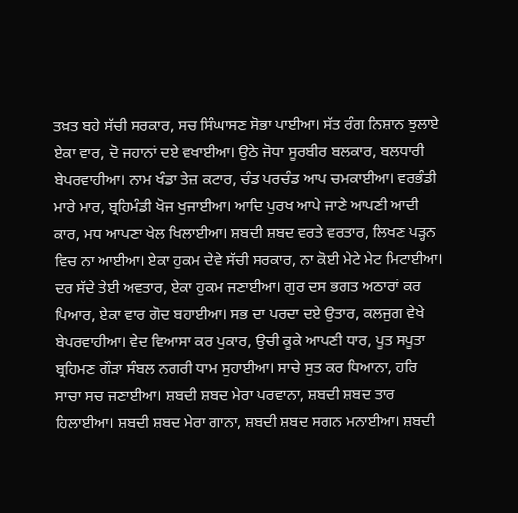ਤਖ਼ਤ ਬਹੇ ਸੱਚੀ ਸਰਕਾਰ, ਸਚ ਸਿੰਘਾਸਣ ਸੋਭਾ ਪਾਈਆ। ਸੱਤ ਰੰਗ ਨਿਸ਼ਾਨ ਝੁਲਾਏ ਏਕਾ ਵਾਰ, ਦੋ ਜਹਾਨਾਂ ਦਏ ਵਖਾਈਆ। ਉਠੇ ਜੋਧਾ ਸੂਰਬੀਰ ਬਲਕਾਰ, ਬਲਧਾਰੀ ਬੇਪਰਵਾਹੀਆ। ਨਾਮ ਖੰਡਾ ਤੇਜ਼ ਕਟਾਰ, ਚੰਡ ਪਰਚੰਡ ਆਪ ਚਮਕਾਈਆ। ਵਰਭੰਡੀ ਮਾਰੇ ਮਾਰ, ਬ੍ਰਹਿਮੰਡੀ ਖੋਜ ਖੁਜਾਈਆ। ਆਦਿ ਪੁਰਖ ਆਪੇ ਜਾਣੇ ਆਪਣੀ ਆਦੀ ਕਾਰ, ਮਧ ਆਪਣਾ ਖੇਲ ਖਿਲਾਈਆ। ਸ਼ਬਦੀ ਸ਼ਬਦ ਵਰਤੇ ਵਰਤਾਰ, ਲਿਖਣ ਪੜ੍ਹਨ ਵਿਚ ਨਾ ਆਈਆ। ਏਕਾ ਹੁਕਮ ਦੇਵੇ ਸੱਚੀ ਸਰਕਾਰ, ਨਾ ਕੋਈ ਮੇਟੇ ਮੇਟ ਮਿਟਾਈਆ। ਦਰ ਸੱਦੇ ਤੇਈ ਅਵਤਾਰ, ਏਕਾ ਹੁਕਮ ਜਣਾਈਆ। ਗੁਰ ਦਸ ਭਗਤ ਅਠਾਰਾਂ ਕਰ ਪਿਆਰ, ਏਕਾ ਵਾਰ ਗੋਦ ਬਹਾਈਆ। ਸਭ ਦਾ ਪਰਦਾ ਦਏ ਉਤਾਰ, ਕਲਜੁਗ ਵੇਖੇ ਬੇਪਰਵਾਹੀਆ। ਵੇਦ ਵਿਆਸਾ ਕਰ ਪੁਕਾਰ, ਉਚੀ ਕੂਕੇ ਆਪਣੀ ਧਾਰ, ਪੂਤ ਸਪੂਤਾ ਬ੍ਰਹਿਮਣ ਗੌੜਾ ਸੰਬਲ ਨਗਰੀ ਧਾਮ ਸੁਹਾਈਆ। ਸਾਚੇ ਸੁਤ ਕਰ ਧਿਆਨਾ, ਹਰਿ ਸਾਚਾ ਸਚ ਜਣਾਈਆ। ਸ਼ਬਦੀ ਸ਼ਬਦ ਮੇਰਾ ਪਰਵਾਨਾ, ਸ਼ਬਦੀ ਸ਼ਬਦ ਤਾਰ ਹਿਲਾਈਆ। ਸ਼ਬਦੀ ਸ਼ਬਦ ਮੇਰਾ ਗਾਨਾ, ਸ਼ਬਦੀ ਸ਼ਬਦ ਸਗਨ ਮਨਾਈਆ। ਸ਼ਬਦੀ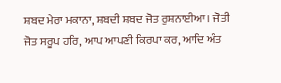ਸ਼ਬਦ ਮੇਰਾ ਮਕਾਨਾ, ਸ਼ਬਦੀ ਸ਼ਬਦ ਜੋਤ ਰੁਸ਼ਨਾਈਆ। ਜੋਤੀ ਜੋਤ ਸਰੂਪ ਹਰਿ, ਆਪ ਆਪਣੀ ਕਿਰਪਾ ਕਰ, ਆਦਿ ਅੰਤ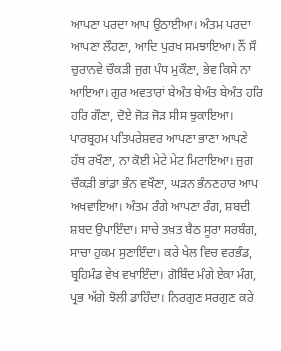ਆਪਣਾ ਪਰਦਾ ਆਪ ਉਠਾਈਆ। ਅੰਤਮ ਪਰਦਾ ਆਪਣਾ ਲੌਹਣਾ, ਆਦਿ ਪੁਰਖ ਸਮਝਾਇਆ। ਨੌਂ ਸੌ ਚੁਰਾਨਵੇ ਚੌਕੜੀ ਜੁਗ ਪੰਧ ਮੁਕੌਣਾ, ਭੇਵ ਕਿਸੇ ਨਾ ਆਇਆ। ਗੁਰ ਅਵਤਾਰਾਂ ਬੇਅੰਤ ਬੇਅੰਤ ਬੇਅੰਤ ਹਰਿ ਹਰਿ ਗੌਣਾ, ਦੋਏ ਜੋੜ ਜੋੜ ਸੀਸ ਝੁਕਾਇਆ। ਪਾਰਬ੍ਰਹਮ ਪਤਿਪਰੇਸ਼ਵਰ ਆਪਣਾ ਭਾਣਾ ਆਪਣੇ ਹੱਥ ਰਖੌਣਾ, ਨਾ ਕੋਈ ਮੇਟੇ ਮੇਟ ਮਿਟਾਇਆ। ਜੁਗ ਚੌਕੜੀ ਭਾਂਡਾ ਭੰਨ ਵਖੌਣਾ, ਘੜਨ ਭੰਨਣਹਾਰ ਆਪ ਅਖਵਾਇਆ। ਅੰਤਮ ਰੰਗੇ ਆਪਣਾ ਰੰਗ, ਸ਼ਬਦੀ ਸ਼ਬਦ ਉਪਾਇੰਦਾ। ਸਾਚੇ ਤਖ਼ਤ ਬੈਠ ਸੂਰਾ ਸਰਬੰਗ, ਸਾਚਾ ਹੁਕਮ ਸੁਣਾਇੰਦਾ। ਕਰੇ ਖੇਲ ਵਿਚ ਵਰਭੰਡ, ਬ੍ਰਹਿਮੰਡ ਵੇਖ ਵਖਾਇੰਦਾ। ਗੋਬਿੰਦ ਮੰਗੇ ਏਕਾ ਮੰਗ, ਪ੍ਰਭ ਅੱਗੇ ਝੋਲੀ ਡਾਹਿੰਦਾ। ਨਿਰਗੁਣ ਸਰਗੁਣ ਕਰੇ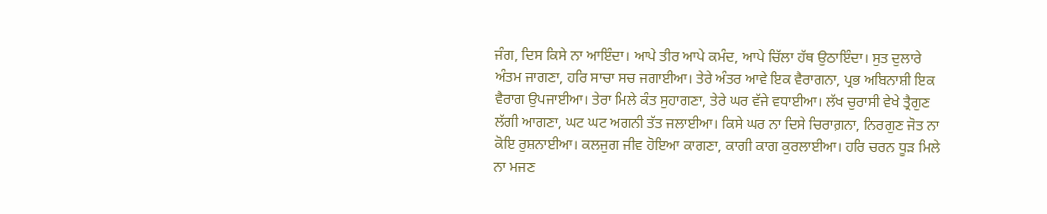ਜੰਗ, ਦਿਸ ਕਿਸੇ ਨਾ ਆਇੰਦਾ। ਆਪੇ ਤੀਰ ਆਪੇ ਕਮੰਦ, ਆਪੇ ਚਿੱਲਾ ਹੱਥ ਉਠਾਇੰਦਾ। ਸੁਤ ਦੁਲਾਰੇ ਅੰਤਮ ਜਾਗਣਾ, ਹਰਿ ਸਾਚਾ ਸਚ ਜਗਾਈਆ। ਤੇਰੇ ਅੰਤਰ ਆਵੇ ਇਕ ਵੈਰਾਗਨਾ, ਪ੍ਰਭ ਅਬਿਨਾਸ਼ੀ ਇਕ ਵੈਰਾਗ ਉਪਜਾਈਆ। ਤੇਰਾ ਮਿਲੇ ਕੰਤ ਸੁਹਾਗਣਾ, ਤੇਰੇ ਘਰ ਵੱਜੇ ਵਧਾਈਆ। ਲੱਖ ਚੁਰਾਸੀ ਵੇਖੇ ਤ੍ਰੈਗੁਣ ਲੱਗੀ ਆਗਣਾ, ਘਟ ਘਟ ਅਗਨੀ ਤੱਤ ਜਲਾਈਆ। ਕਿਸੇ ਘਰ ਨਾ ਦਿਸੇ ਚਿਰਾਗ਼ਨਾ, ਨਿਰਗੁਣ ਜੋਤ ਨਾ ਕੋਇ ਰੁਸ਼ਨਾਈਆ। ਕਲਜੁਗ ਜੀਵ ਹੋਇਆ ਕਾਗਣਾ, ਕਾਗੀ ਕਾਗ ਕੁਰਲਾਈਆ। ਹਰਿ ਚਰਨ ਧੂੜ ਮਿਲੇ ਨਾ ਮਜਣ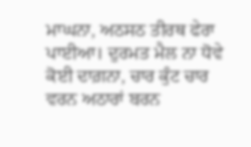ਮਾਘਨਾ, ਅਠਸਠ ਤੀਰਥ ਫੇਰਾ ਪਾਈਆ। ਦੁਰਮਤ ਮੈਲ ਨਾ ਧੋਵੇ ਕੋਈ ਦਾਗ਼ਨਾ, ਚਾਰ ਕੁੰਟ ਚਾਰ ਵਰਨ ਅਠਾਰਾਂ ਬਰਨ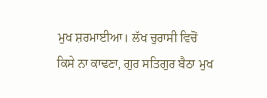ਮੁਖ ਸ਼ਰਮਾਈਆ। ਲੱਖ ਚੁਰਾਸੀ ਵਿਚੋਂ ਕਿਸੇ ਨਾ ਕਾਢਣਾ, ਗੁਰ ਸਤਿਗੁਰ ਬੈਠਾ ਮੁਖ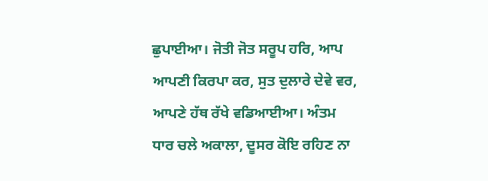ਛੁਪਾਈਆ। ਜੋਤੀ ਜੋਤ ਸਰੂਪ ਹਰਿ, ਆਪ ਆਪਣੀ ਕਿਰਪਾ ਕਰ, ਸੁਤ ਦੁਲਾਰੇ ਦੇਵੇ ਵਰ, ਆਪਣੇ ਹੱਥ ਰੱਖੇ ਵਡਿਆਈਆ। ਅੰਤਮ ਧਾਰ ਚਲੇ ਅਕਾਲਾ, ਦੂਸਰ ਕੋਇ ਰਹਿਣ ਨਾ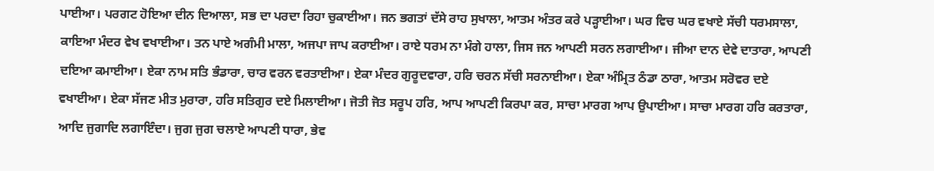ਪਾਈਆ। ਪਰਗਟ ਹੋਇਆ ਦੀਨ ਦਿਆਲਾ, ਸਭ ਦਾ ਪਰਦਾ ਰਿਹਾ ਚੁਕਾਈਆ। ਜਨ ਭਗਤਾਂ ਦੱਸੇ ਰਾਹ ਸੁਖਾਲਾ, ਆਤਮ ਅੰਤਰ ਕਰੇ ਪੜ੍ਹਾਈਆ। ਘਰ ਵਿਚ ਘਰ ਵਖਾਏ ਸੱਚੀ ਧਰਮਸਾਲਾ, ਕਾਇਆ ਮੰਦਰ ਵੇਖ ਵਖਾਈਆ। ਤਨ ਪਾਏ ਅਗੰਮੀ ਮਾਲਾ, ਅਜਪਾ ਜਾਪ ਕਰਾਈਆ। ਰਾਏ ਧਰਮ ਨਾ ਮੰਗੇ ਹਾਲਾ, ਜਿਸ ਜਨ ਆਪਣੀ ਸਰਨ ਲਗਾਈਆ। ਜੀਆ ਦਾਨ ਦੇਵੇ ਦਾਤਾਰਾ, ਆਪਣੀ ਦਇਆ ਕਮਾਈਆ। ਏਕਾ ਨਾਮ ਸਤਿ ਭੰਡਾਰਾ, ਚਾਰ ਵਰਨ ਵਰਤਾਈਆ। ਏਕਾ ਮੰਦਰ ਗੁਰੂਦਵਾਰਾ, ਹਰਿ ਚਰਨ ਸੱਚੀ ਸਰਨਾਈਆ। ਏਕਾ ਅੰਮ੍ਰਿਤ ਠੰਡਾ ਠਾਰਾ, ਆਤਮ ਸਰੋਵਰ ਦਏ ਵਖਾਈਆ। ਏਕਾ ਸੱਜਣ ਮੀਤ ਮੁਰਾਰਾ, ਹਰਿ ਸਤਿਗੁਰ ਦਏ ਮਿਲਾਈਆ। ਜੋਤੀ ਜੋਤ ਸਰੂਪ ਹਰਿ, ਆਪ ਆਪਣੀ ਕਿਰਪਾ ਕਰ, ਸਾਚਾ ਮਾਰਗ ਆਪ ਉਪਾਈਆ। ਸਾਚਾ ਮਾਰਗ ਹਰਿ ਕਰਤਾਰਾ, ਆਦਿ ਜੁਗਾਦਿ ਲਗਾਇੰਦਾ। ਜੁਗ ਜੁਗ ਚਲਾਏ ਆਪਣੀ ਧਾਰਾ, ਭੇਵ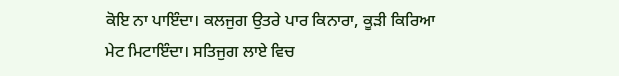ਕੋਇ ਨਾ ਪਾਇੰਦਾ। ਕਲਜੁਗ ਉਤਰੇ ਪਾਰ ਕਿਨਾਰਾ, ਕੂੜੀ ਕਿਰਿਆ ਮੇਟ ਮਿਟਾਇੰਦਾ। ਸਤਿਜੁਗ ਲਾਏ ਵਿਚ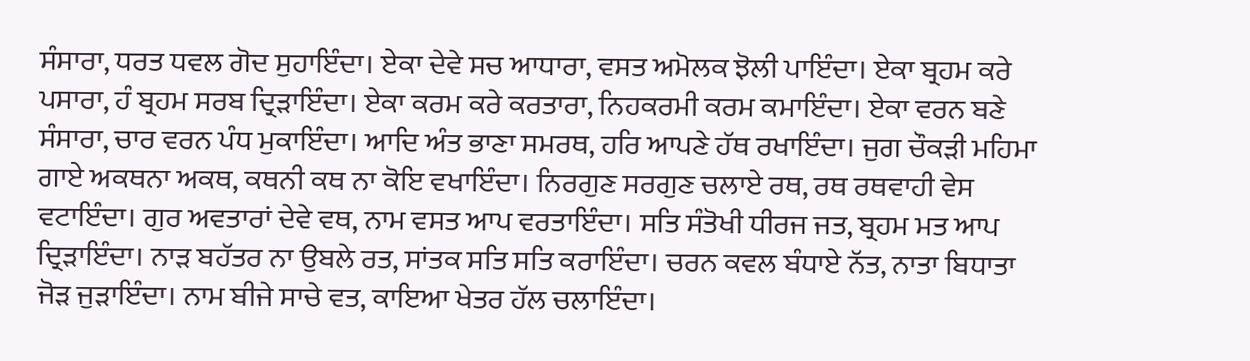ਸੰਸਾਰਾ, ਧਰਤ ਧਵਲ ਗੋਦ ਸੁਹਾਇੰਦਾ। ਏਕਾ ਦੇਵੇ ਸਚ ਆਧਾਰਾ, ਵਸਤ ਅਮੋਲਕ ਝੋਲੀ ਪਾਇੰਦਾ। ਏਕਾ ਬ੍ਰਹਮ ਕਰੇ ਪਸਾਰਾ, ਹੰ ਬ੍ਰਹਮ ਸਰਬ ਦ੍ਰਿੜਾਇੰਦਾ। ਏਕਾ ਕਰਮ ਕਰੇ ਕਰਤਾਰਾ, ਨਿਹਕਰਮੀ ਕਰਮ ਕਮਾਇੰਦਾ। ਏਕਾ ਵਰਨ ਬਣੇ ਸੰਸਾਰਾ, ਚਾਰ ਵਰਨ ਪੰਧ ਮੁਕਾਇੰਦਾ। ਆਦਿ ਅੰਤ ਭਾਣਾ ਸਮਰਥ, ਹਰਿ ਆਪਣੇ ਹੱਥ ਰਖਾਇੰਦਾ। ਜੁਗ ਚੌਕੜੀ ਮਹਿਮਾ ਗਾਏ ਅਕਥਨਾ ਅਕਥ, ਕਥਨੀ ਕਥ ਨਾ ਕੋਇ ਵਖਾਇੰਦਾ। ਨਿਰਗੁਣ ਸਰਗੁਣ ਚਲਾਏ ਰਥ, ਰਥ ਰਥਵਾਹੀ ਵੇਸ ਵਟਾਇੰਦਾ। ਗੁਰ ਅਵਤਾਰਾਂ ਦੇਵੇ ਵਥ, ਨਾਮ ਵਸਤ ਆਪ ਵਰਤਾਇੰਦਾ। ਸਤਿ ਸੰਤੋਖੀ ਧੀਰਜ ਜਤ, ਬ੍ਰਹਮ ਮਤ ਆਪ ਦ੍ਰਿੜਾਇੰਦਾ। ਨਾੜ ਬਹੱਤਰ ਨਾ ਉਬਲੇ ਰਤ, ਸਾਂਤਕ ਸਤਿ ਸਤਿ ਕਰਾਇੰਦਾ। ਚਰਨ ਕਵਲ ਬੰਧਾਏ ਨੱਤ, ਨਾਤਾ ਬਿਧਾਤਾ ਜੋੜ ਜੁੜਾਇੰਦਾ। ਨਾਮ ਬੀਜੇ ਸਾਚੇ ਵਤ, ਕਾਇਆ ਖੇਤਰ ਹੱਲ ਚਲਾਇੰਦਾ।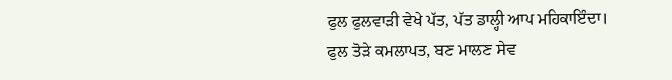ਫੁਲ ਫੁਲਵਾੜੀ ਵੇਖੇ ਪੱਤ, ਪੱਤ ਡਾਲ੍ਹੀ ਆਪ ਮਹਿਕਾਇੰਦਾ। ਫੁਲ ਤੋੜੇ ਕਮਲਾਪਤ, ਬਣ ਮਾਲਣ ਸੇਵ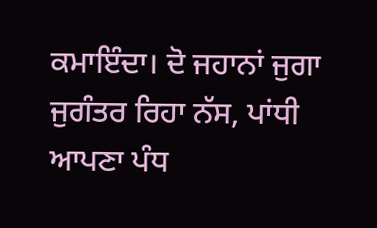ਕਮਾਇੰਦਾ। ਦੋ ਜਹਾਨਾਂ ਜੁਗਾ ਜੁਗੰਤਰ ਰਿਹਾ ਨੱਸ, ਪਾਂਧੀ ਆਪਣਾ ਪੰਧ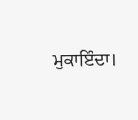ਮੁਕਾਇੰਦਾ।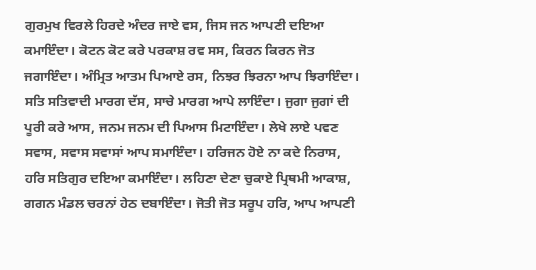ਗੁਰਮੁਖ ਵਿਰਲੇ ਹਿਰਦੇ ਅੰਦਰ ਜਾਏ ਵਸ, ਜਿਸ ਜਨ ਆਪਣੀ ਦਇਆ ਕਮਾਇੰਦਾ। ਕੋਟਨ ਕੋਟ ਕਰੇ ਪਰਕਾਸ਼ ਰਵ ਸਸ, ਕਿਰਨ ਕਿਰਨ ਜੋਤ ਜਗਾਇੰਦਾ। ਅੰਮ੍ਰਿਤ ਆਤਮ ਪਿਆਏ ਰਸ, ਨਿਝਰ ਝਿਰਨਾ ਆਪ ਝਿਰਾਇੰਦਾ। ਸਤਿ ਸਤਿਵਾਦੀ ਮਾਰਗ ਦੱਸ, ਸਾਚੇ ਮਾਰਗ ਆਪੇ ਲਾਇੰਦਾ। ਜੁਗਾ ਜੁਗਾਂ ਦੀ ਪੂਰੀ ਕਰੇ ਆਸ, ਜਨਮ ਜਨਮ ਦੀ ਪਿਆਸ ਮਿਟਾਇੰਦਾ। ਲੇਖੇ ਲਾਏ ਪਵਣ ਸਵਾਸ, ਸਵਾਸ ਸਵਾਸਾਂ ਆਪ ਸਮਾਇੰਦਾ। ਹਰਿਜਨ ਹੋਏ ਨਾ ਕਦੇ ਨਿਰਾਸ, ਹਰਿ ਸਤਿਗੁਰ ਦਇਆ ਕਮਾਇੰਦਾ। ਲਹਿਣਾ ਦੇਣਾ ਚੁਕਾਏ ਪ੍ਰਿਥਮੀ ਆਕਾਸ਼, ਗਗਨ ਮੰਡਲ ਚਰਨਾਂ ਹੇਠ ਦਬਾਇੰਦਾ। ਜੋਤੀ ਜੋਤ ਸਰੂਪ ਹਰਿ, ਆਪ ਆਪਣੀ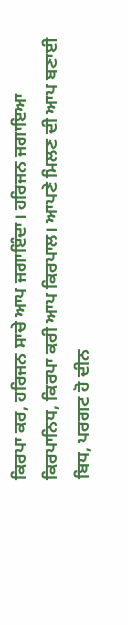ਕਿਰਪਾ ਕਰ, ਹਰਿਜਨ ਸਾਚੇ ਆਪ ਜਗਾਇੰਦਾ। ਹਰਿਜਨ ਜਗਾਇਆ ਕਿਰਪਾਨਿਧ, ਕਿਰਪਾ ਕਰੀ ਆਪ ਕਿਰਪਾਲ। ਆਪਣੇ ਮਿਲਣ ਦੀ ਆਪ ਬਣਾਈ ਬਿਧ, ਪਰਗਟ ਹੋ ਦੀਨ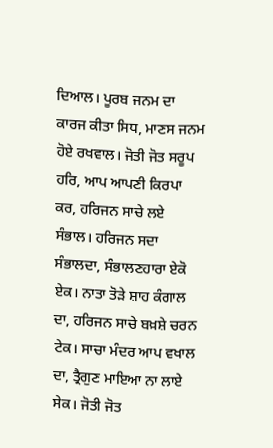ਦਿਆਲ। ਪੂਰਬ ਜਨਮ ਦਾ ਕਾਰਜ ਕੀਤਾ ਸਿਧ, ਮਾਣਸ ਜਨਮ ਹੋਏ ਰਖਵਾਲ। ਜੋਤੀ ਜੋਤ ਸਰੂਪ ਹਰਿ, ਆਪ ਆਪਣੀ ਕਿਰਪਾ ਕਰ, ਹਰਿਜਨ ਸਾਚੇ ਲਏ ਸੰਭਾਲ। ਹਰਿਜਨ ਸਦਾ ਸੰਭਾਲਦਾ, ਸੰਭਾਲਣਹਾਰਾ ਏਕੋ ਏਕ। ਨਾਤਾ ਤੋੜੇ ਸ਼ਾਹ ਕੰਗਾਲ ਦਾ, ਹਰਿਜਨ ਸਾਚੇ ਬਖ਼ਸ਼ੇ ਚਰਨ ਟੇਕ। ਸਾਚਾ ਮੰਦਰ ਆਪ ਵਖਾਲ ਦਾ, ਤ੍ਰੈਗੁਣ ਮਾਇਆ ਨਾ ਲਾਏ ਸੇਕ। ਜੋਤੀ ਜੋਤ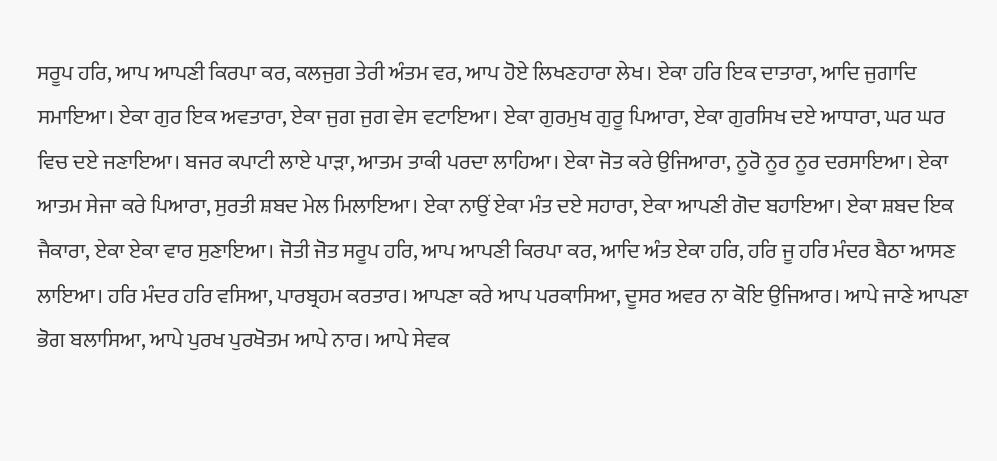ਸਰੂਪ ਹਰਿ, ਆਪ ਆਪਣੀ ਕਿਰਪਾ ਕਰ, ਕਲਜੁਗ ਤੇਰੀ ਅੰਤਮ ਵਰ, ਆਪ ਹੋਏ ਲਿਖਣਹਾਰਾ ਲੇਖ। ਏਕਾ ਹਰਿ ਇਕ ਦਾਤਾਰਾ, ਆਦਿ ਜੁਗਾਦਿ ਸਮਾਇਆ। ਏਕਾ ਗੁਰ ਇਕ ਅਵਤਾਰਾ, ਏਕਾ ਜੁਗ ਜੁਗ ਵੇਸ ਵਟਾਇਆ। ਏਕਾ ਗੁਰਮੁਖ ਗੁਰੂ ਪਿਆਰਾ, ਏਕਾ ਗੁਰਸਿਖ ਦਏ ਆਧਾਰਾ, ਘਰ ਘਰ ਵਿਚ ਦਏ ਜਣਾਇਆ। ਬਜਰ ਕਪਾਟੀ ਲਾਏ ਪਾੜਾ, ਆਤਮ ਤਾਕੀ ਪਰਦਾ ਲਾਹਿਆ। ਏਕਾ ਜੋਤ ਕਰੇ ਉਜਿਆਰਾ, ਨੂਰੋ ਨੂਰ ਨੂਰ ਦਰਸਾਇਆ। ਏਕਾ ਆਤਮ ਸੇਜਾ ਕਰੇ ਪਿਆਰਾ, ਸੁਰਤੀ ਸ਼ਬਦ ਮੇਲ ਮਿਲਾਇਆ। ਏਕਾ ਨਾਉਂ ਏਕਾ ਮੰਤ ਦਏ ਸਹਾਰਾ, ਏਕਾ ਆਪਣੀ ਗੋਦ ਬਹਾਇਆ। ਏਕਾ ਸ਼ਬਦ ਇਕ ਜੈਕਾਰਾ, ਏਕਾ ਏਕਾ ਵਾਰ ਸੁਣਾਇਆ। ਜੋਤੀ ਜੋਤ ਸਰੂਪ ਹਰਿ, ਆਪ ਆਪਣੀ ਕਿਰਪਾ ਕਰ, ਆਦਿ ਅੰਤ ਏਕਾ ਹਰਿ, ਹਰਿ ਜੂ ਹਰਿ ਮੰਦਰ ਬੈਠਾ ਆਸਣ ਲਾਇਆ। ਹਰਿ ਮੰਦਰ ਹਰਿ ਵਸਿਆ, ਪਾਰਬ੍ਰਹਮ ਕਰਤਾਰ। ਆਪਣਾ ਕਰੇ ਆਪ ਪਰਕਾਸਿਆ, ਦੂਸਰ ਅਵਰ ਨਾ ਕੋਇ ਉਜਿਆਰ। ਆਪੇ ਜਾਣੇ ਆਪਣਾ ਭੋਗ ਬਲਾਸਿਆ, ਆਪੇ ਪੁਰਖ ਪੁਰਖੋਤਮ ਆਪੇ ਨਾਰ। ਆਪੇ ਸੇਵਕ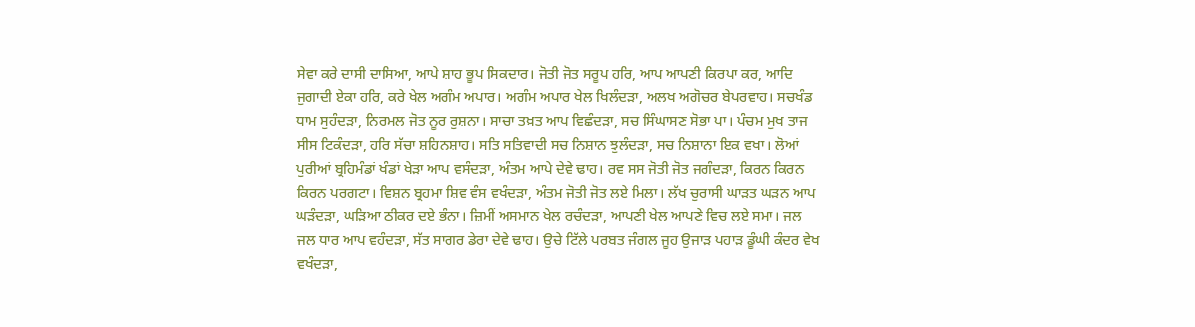ਸੇਵਾ ਕਰੇ ਦਾਸੀ ਦਾਸਿਆ, ਆਪੇ ਸ਼ਾਹ ਭੂਪ ਸਿਕਦਾਰ। ਜੋਤੀ ਜੋਤ ਸਰੂਪ ਹਰਿ, ਆਪ ਆਪਣੀ ਕਿਰਪਾ ਕਰ, ਆਦਿ ਜੁਗਾਦੀ ਏਕਾ ਹਰਿ, ਕਰੇ ਖੇਲ ਅਗੰਮ ਅਪਾਰ। ਅਗੰਮ ਅਪਾਰ ਖੇਲ ਖਿਲੰਦੜਾ, ਅਲਖ ਅਗੋਚਰ ਬੇਪਰਵਾਹ। ਸਚਖੰਡ ਧਾਮ ਸੁਹੰਦੜਾ, ਨਿਰਮਲ ਜੋਤ ਨੂਰ ਰੁਸ਼ਨਾ। ਸਾਚਾ ਤਖ਼ਤ ਆਪ ਵਿਛੰਦੜਾ, ਸਚ ਸਿੰਘਾਸਣ ਸੋਭਾ ਪਾ। ਪੰਚਮ ਮੁਖ ਤਾਜ ਸੀਸ ਟਿਕੰਦੜਾ, ਹਰਿ ਸੱਚਾ ਸ਼ਹਿਨਸ਼ਾਹ। ਸਤਿ ਸਤਿਵਾਦੀ ਸਚ ਨਿਸ਼ਾਨ ਝੁਲੰਦੜਾ, ਸਚ ਨਿਸ਼ਾਨਾ ਇਕ ਵਖਾ। ਲੋਆਂ ਪੁਰੀਆਂ ਬ੍ਰਹਿਮੰਡਾਂ ਖੰਡਾਂ ਖੇੜਾ ਆਪ ਵਸੰਦੜਾ, ਅੰਤਮ ਆਪੇ ਦੇਵੇ ਢਾਹ। ਰਵ ਸਸ ਜੋਤੀ ਜੋਤ ਜਗੰਦੜਾ, ਕਿਰਨ ਕਿਰਨ ਕਿਰਨ ਪਰਗਟਾ। ਵਿਸ਼ਨ ਬ੍ਰਹਮਾ ਸ਼ਿਵ ਵੰਸ ਵਖੰਦੜਾ, ਅੰਤਮ ਜੋਤੀ ਜੋਤ ਲਏ ਮਿਲਾ। ਲੱਖ ਚੁਰਾਸੀ ਘਾੜਤ ਘੜਨ ਆਪ ਘੜੰਦੜਾ, ਘੜਿਆ ਠੀਕਰ ਦਏ ਭੰਨਾ। ਜ਼ਿਮੀਂ ਅਸਮਾਨ ਖੇਲ ਰਚੰਦੜਾ, ਆਪਣੀ ਖੇਲ ਆਪਣੇ ਵਿਚ ਲਏ ਸਮਾ। ਜਲ ਜਲ ਧਾਰ ਆਪ ਵਹੰਦੜਾ, ਸੱਤ ਸਾਗਰ ਡੇਰਾ ਦੇਵੇ ਢਾਹ। ਉਚੇ ਟਿੱਲੇ ਪਰਬਤ ਜੰਗਲ ਜੂਹ ਉਜਾੜ ਪਹਾੜ ਡੂੰਘੀ ਕੰਦਰ ਵੇਖ ਵਖੰਦੜਾ,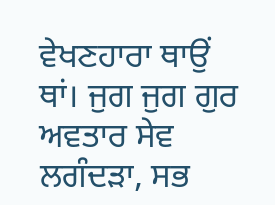ਵੇਖਣਹਾਰਾ ਥਾਉਂ ਥਾਂ। ਜੁਗ ਜੁਗ ਗੁਰ ਅਵਤਾਰ ਸੇਵ ਲਗੰਦੜਾ, ਸਭ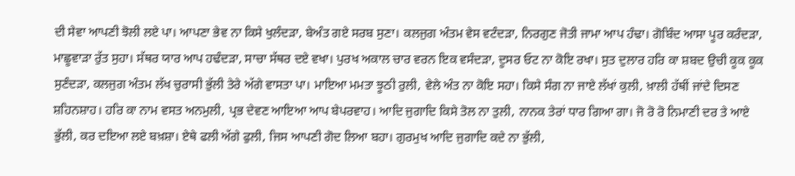ਦੀ ਸੇਵਾ ਆਪਣੀ ਝੋਲੀ ਲਏ ਪਾ। ਆਪਣਾ ਭੇਵ ਨਾ ਕਿਸੇ ਖੁਲੰਦੜਾ, ਬੇਅੰਤ ਗਏ ਸਰਬ ਸੁਣਾ। ਕਲਜੁਗ ਅੰਤਮ ਵੇਸ ਵਟੰਦੜਾ, ਨਿਰਗੁਣ ਜੋਤੀ ਜਾਮਾ ਆਪ ਹੰਢਾ। ਗੋਬਿੰਦ ਆਸਾ ਪੂਰ ਕਰੰਦੜਾ, ਮਾਛੂਵਾੜਾ ਰੁੱਤ ਸੁਹਾ। ਸੱਥਰ ਯਾਰ ਆਪ ਹਢੰਦੜਾ, ਸਾਚਾ ਸੱਥਰ ਦਏ ਵਖਾ। ਪੁਰਖ ਅਕਾਲ ਚਾਰ ਵਰਨ ਇਕ ਵਸੰਦੜਾ, ਦੂਸਰ ਓਟ ਨਾ ਕੋਇ ਰਖਾ। ਸੁਤ ਦੁਲਾਰ ਹਰਿ ਕਾ ਸ਼ਬਦ ਉਚੀ ਕੂਕ ਕੂਕ ਸੁਣੰਦੜਾ, ਕਲਜੁਗ ਅੰਤਮ ਲੱਖ ਚੁਰਾਸੀ ਭੁੱਲੀ ਤੇਰੇ ਅੱਗੇ ਵਾਸਤਾ ਪਾ। ਮਾਇਆ ਮਮਤਾ ਝੂਠੀ ਰੁਲੀ, ਵੇਲੇ ਅੰਤ ਨਾ ਕੋਇ ਸਹਾ। ਕਿਸੇ ਸੰਗ ਨਾ ਜਾਏ ਲੱਖਾਂ ਕੁਲੀ, ਖ਼ਾਲੀ ਹੱਥੀਂ ਜਾਂਦੇ ਦਿਸਣ ਸ਼ਹਿਨਸ਼ਾਹ। ਹਰਿ ਕਾ ਨਾਮ ਵਸਤ ਅਨਮੁਲੀ, ਪ੍ਰਭ ਦੇਵਣ ਆਇਆ ਆਪ ਬੇਪਰਵਾਹ। ਆਦਿ ਜੁਗਾਦਿ ਕਿਸੇ ਤੋਲ ਨਾ ਤੁਲੀ, ਨਾਨਕ ਤੇਰਾਂ ਧਾਰ ਗਿਆ ਗਾ। ਜੋ ਰੋ ਰੋ ਨਿਮਾਣੀ ਦਰ ਤੇ ਆਏ ਭੁੱਲੀ, ਕਰ ਦਇਆ ਲਏ ਬਖ਼ਸ਼ਾ। ਏਥੇ ਫਲੀ ਅੱਗੇ ਫੁਲੀ, ਜਿਸ ਆਪਣੀ ਗੋਦ ਲਿਆ ਬਹਾ। ਗੁਰਮੁਖ ਆਦਿ ਜੁਗਾਦਿ ਕਦੇ ਨਾ ਭੁੱਲੀ,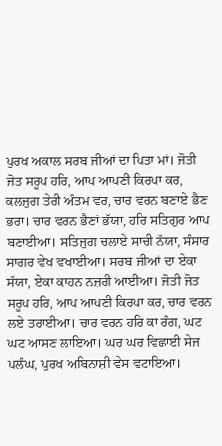ਪੁਰਖ ਅਕਾਲ ਸਰਬ ਜੀਆਂ ਦਾ ਪਿਤਾ ਮਾਂ। ਜੋਤੀ ਜੋਤ ਸਰੂਪ ਹਰਿ, ਆਪ ਆਪਣੀ ਕਿਰਪਾ ਕਰ, ਕਲਜੁਗ ਤੇਰੀ ਅੰਤਮ ਵਰ, ਚਾਰ ਵਰਨ ਬਣਾਏ ਭੈਣ ਭਰਾ। ਚਾਰ ਵਰਨ ਭੈਣਾਂ ਭੱਯਾ, ਹਰਿ ਸਤਿਗੁਰ ਆਪ ਬਣਾਈਆ। ਸਤਿਜੁਗ ਚਲਾਏ ਸਾਚੀ ਨੱਯਾ, ਸੰਸਾਰ ਸਾਗਰ ਵੇਖ ਵਖਾਈਆ। ਸਰਬ ਜੀਆਂ ਦਾ ਏਕਾ ਸੱਯਾ, ਏਕਾ ਕਾਹਨ ਨਜ਼ਰੀ ਆਈਆ। ਜੋਤੀ ਜੋਤ ਸਰੂਪ ਹਰਿ, ਆਪ ਆਪਣੀ ਕਿਰਪਾ ਕਰ, ਚਾਰ ਵਰਨ ਲਏ ਤਰਾਈਆ। ਚਾਰ ਵਰਨ ਹਰਿ ਕਾ ਰੰਗ, ਘਟ ਘਟ ਆਸਣ ਲਾਇਆ। ਘਰ ਘਰ ਵਿਛਾਈ ਸੇਜ ਪਲੰਘ, ਪੁਰਖ ਅਬਿਨਾਸ਼ੀ ਵੇਸ ਵਟਾਇਆ।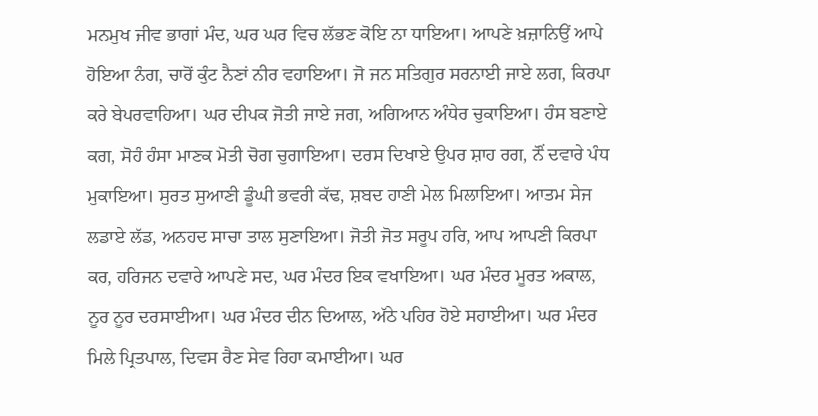ਮਨਮੁਖ ਜੀਵ ਭਾਗਾਂ ਮੰਦ, ਘਰ ਘਰ ਵਿਚ ਲੱਭਣ ਕੋਇ ਨਾ ਧਾਇਆ। ਆਪਣੇ ਖ਼ਜ਼ਾਨਿਉਂ ਆਪੇ ਹੋਇਆ ਨੰਗ, ਚਾਰੋਂ ਕੁੰਟ ਨੈਣਾਂ ਨੀਰ ਵਹਾਇਆ। ਜੋ ਜਨ ਸਤਿਗੁਰ ਸਰਨਾਈ ਜਾਏ ਲਗ, ਕਿਰਪਾ ਕਰੇ ਬੇਪਰਵਾਹਿਆ। ਘਰ ਦੀਪਕ ਜੋਤੀ ਜਾਏ ਜਗ, ਅਗਿਆਨ ਅੰਧੇਰ ਚੁਕਾਇਆ। ਹੰਸ ਬਣਾਏ ਕਗ, ਸੋਹੰ ਹੰਸਾ ਮਾਣਕ ਮੋਤੀ ਚੋਗ ਚੁਗਾਇਆ। ਦਰਸ ਦਿਖਾਏ ਉਪਰ ਸ਼ਾਹ ਰਗ, ਨੌਂ ਦਵਾਰੇ ਪੰਧ ਮੁਕਾਇਆ। ਸੁਰਤ ਸੁਆਣੀ ਡੂੰਘੀ ਭਵਰੀ ਕੱਢ, ਸ਼ਬਦ ਹਾਣੀ ਮੇਲ ਮਿਲਾਇਆ। ਆਤਮ ਸੇਜ ਲਡਾਏ ਲੱਡ, ਅਨਹਦ ਸਾਚਾ ਤਾਲ ਸੁਣਾਇਆ। ਜੋਤੀ ਜੋਤ ਸਰੂਪ ਹਰਿ, ਆਪ ਆਪਣੀ ਕਿਰਪਾ ਕਰ, ਹਰਿਜਨ ਦਵਾਰੇ ਆਪਣੇ ਸਦ, ਘਰ ਮੰਦਰ ਇਕ ਵਖਾਇਆ। ਘਰ ਮੰਦਰ ਮੂਰਤ ਅਕਾਲ, ਨੂਰ ਨੂਰ ਦਰਸਾਈਆ। ਘਰ ਮੰਦਰ ਦੀਨ ਦਿਆਲ, ਅੱਠੇ ਪਹਿਰ ਹੋਏ ਸਹਾਈਆ। ਘਰ ਮੰਦਰ ਮਿਲੇ ਪ੍ਰਿਤਪਾਲ, ਦਿਵਸ ਰੈਣ ਸੇਵ ਰਿਹਾ ਕਮਾਈਆ। ਘਰ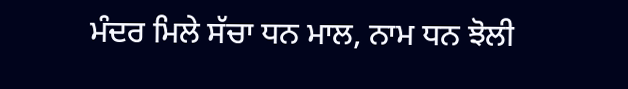ਮੰਦਰ ਮਿਲੇ ਸੱਚਾ ਧਨ ਮਾਲ, ਨਾਮ ਧਨ ਝੋਲੀ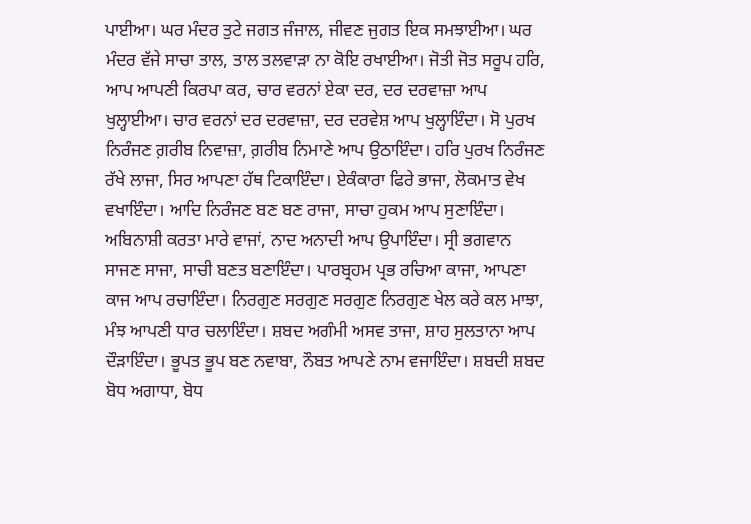ਪਾਈਆ। ਘਰ ਮੰਦਰ ਤੁਟੇ ਜਗਤ ਜੰਜਾਲ, ਜੀਵਣ ਜੁਗਤ ਇਕ ਸਮਝਾਈਆ। ਘਰ ਮੰਦਰ ਵੱਜੇ ਸਾਚਾ ਤਾਲ, ਤਾਲ ਤਲਵਾੜਾ ਨਾ ਕੋਇ ਰਖਾਈਆ। ਜੋਤੀ ਜੋਤ ਸਰੂਪ ਹਰਿ, ਆਪ ਆਪਣੀ ਕਿਰਪਾ ਕਰ, ਚਾਰ ਵਰਨਾਂ ਏਕਾ ਦਰ, ਦਰ ਦਰਵਾਜ਼ਾ ਆਪ ਖੁਲ੍ਹਾਈਆ। ਚਾਰ ਵਰਨਾਂ ਦਰ ਦਰਵਾਜ਼ਾ, ਦਰ ਦਰਵੇਸ਼ ਆਪ ਖੁਲ੍ਹਾਇੰਦਾ। ਸੋ ਪੁਰਖ ਨਿਰੰਜਣ ਗ਼ਰੀਬ ਨਿਵਾਜ਼ਾ, ਗ਼ਰੀਬ ਨਿਮਾਣੇ ਆਪ ਉਠਾਇੰਦਾ। ਹਰਿ ਪੁਰਖ ਨਿਰੰਜਣ ਰੱਖੇ ਲਾਜਾ, ਸਿਰ ਆਪਣਾ ਹੱਥ ਟਿਕਾਇੰਦਾ। ਏਕੰਕਾਰਾ ਫਿਰੇ ਭਾਜਾ, ਲੋਕਮਾਤ ਵੇਖ ਵਖਾਇੰਦਾ। ਆਦਿ ਨਿਰੰਜਣ ਬਣ ਬਣ ਰਾਜਾ, ਸਾਚਾ ਹੁਕਮ ਆਪ ਸੁਣਾਇੰਦਾ। ਅਬਿਨਾਸ਼ੀ ਕਰਤਾ ਮਾਰੇ ਵਾਜਾਂ, ਨਾਦ ਅਨਾਦੀ ਆਪ ਉਪਾਇੰਦਾ। ਸ੍ਰੀ ਭਗਵਾਨ ਸਾਜਣ ਸਾਜਾ, ਸਾਚੀ ਬਣਤ ਬਣਾਇੰਦਾ। ਪਾਰਬ੍ਰਹਮ ਪ੍ਰਭ ਰਚਿਆ ਕਾਜਾ, ਆਪਣਾ ਕਾਜ ਆਪ ਰਚਾਇੰਦਾ। ਨਿਰਗੁਣ ਸਰਗੁਣ ਸਰਗੁਣ ਨਿਰਗੁਣ ਖੇਲ ਕਰੇ ਕਲ ਮਾਝਾ, ਮੰਝ ਆਪਣੀ ਧਾਰ ਚਲਾਇੰਦਾ। ਸ਼ਬਦ ਅਗੰਮੀ ਅਸਵ ਤਾਜਾ, ਸ਼ਾਹ ਸੁਲਤਾਨਾ ਆਪ ਦੌੜਾਇੰਦਾ। ਭੂਪਤ ਭੂਪ ਬਣ ਨਵਾਬਾ, ਨੌਬਤ ਆਪਣੇ ਨਾਮ ਵਜਾਇੰਦਾ। ਸ਼ਬਦੀ ਸ਼ਬਦ ਬੋਧ ਅਗਾਧਾ, ਬੋਧ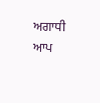ਅਗਾਧੀ ਆਪ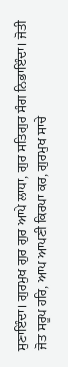ਸੁਣਾਇੰਦਾ। ਗੁਰਮੁਖ ਗੁਰ ਗੁਰ ਆਪੇ ਲਾਧਾ, ਗੁਰ ਸਤਿਗੁਰ ਸੰਗ ਨਿਭਾਇੰਦਾ। ਜੋਤੀ ਜੋਤ ਸਰੂਪ ਹਰਿ, ਆਪ ਆਪਣੀ ਕਿਰਪਾ ਕਰ, ਗੁਰਮੁਖ ਸਾਚੇ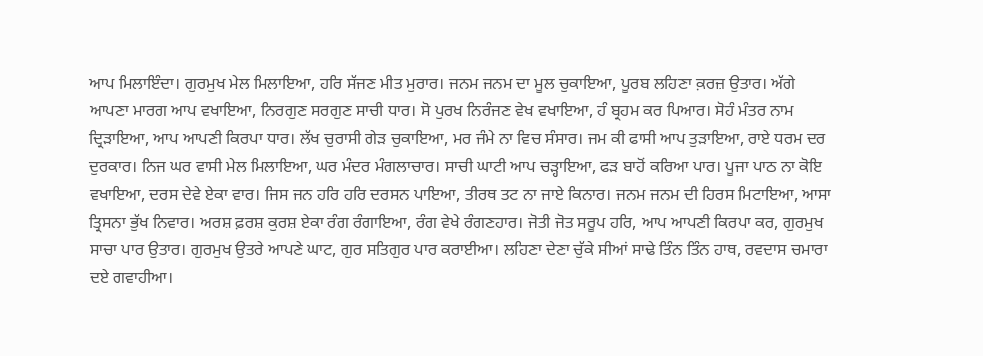ਆਪ ਮਿਲਾਇੰਦਾ। ਗੁਰਮੁਖ ਮੇਲ ਮਿਲਾਇਆ, ਹਰਿ ਸੱਜਣ ਮੀਤ ਮੁਰਾਰ। ਜਨਮ ਜਨਮ ਦਾ ਮੂਲ ਚੁਕਾਇਆ, ਪੂਰਬ ਲਹਿਣਾ ਕ਼ਰਜ਼ ਉਤਾਰ। ਅੱਗੇ ਆਪਣਾ ਮਾਰਗ ਆਪ ਵਖਾਇਆ, ਨਿਰਗੁਣ ਸਰਗੁਣ ਸਾਚੀ ਧਾਰ। ਸੋ ਪੁਰਖ ਨਿਰੰਜਣ ਵੇਖ ਵਖਾਇਆ, ਹੰ ਬ੍ਰਹਮ ਕਰ ਪਿਆਰ। ਸੋਹੰ ਮੰਤਰ ਨਾਮ ਦ੍ਰਿੜਾਇਆ, ਆਪ ਆਪਣੀ ਕਿਰਪਾ ਧਾਰ। ਲੱਖ ਚੁਰਾਸੀ ਗੇੜ ਚੁਕਾਇਆ, ਮਰ ਜੰਮੇ ਨਾ ਵਿਚ ਸੰਸਾਰ। ਜਮ ਕੀ ਫਾਸੀ ਆਪ ਤੁੜਾਇਆ, ਰਾਏ ਧਰਮ ਦਰ ਦੁਰਕਾਰ। ਨਿਜ ਘਰ ਵਾਸੀ ਮੇਲ ਮਿਲਾਇਆ, ਘਰ ਮੰਦਰ ਮੰਗਲਾਚਾਰ। ਸਾਚੀ ਘਾਟੀ ਆਪ ਚੜ੍ਹਾਇਆ, ਫੜ ਬਾਹੋਂ ਕਰਿਆ ਪਾਰ। ਪੂਜਾ ਪਾਠ ਨਾ ਕੋਇ ਵਖਾਇਆ, ਦਰਸ ਦੇਵੇ ਏਕਾ ਵਾਰ। ਜਿਸ ਜਨ ਹਰਿ ਹਰਿ ਦਰਸਨ ਪਾਇਆ, ਤੀਰਥ ਤਟ ਨਾ ਜਾਏ ਕਿਨਾਰ। ਜਨਮ ਜਨਮ ਦੀ ਹਿਰਸ ਮਿਟਾਇਆ, ਆਸਾ ਤ੍ਰਿਸਨਾ ਭੁੱਖ ਨਿਵਾਰ। ਅਰਸ਼ ਫ਼ਰਸ਼ ਕੁਰਸ਼ ਏਕਾ ਰੰਗ ਰੰਗਾਇਆ, ਰੰਗ ਵੇਖੇ ਰੰਗਣਹਾਰ। ਜੋਤੀ ਜੋਤ ਸਰੂਪ ਹਰਿ, ਆਪ ਆਪਣੀ ਕਿਰਪਾ ਕਰ, ਗੁਰਮੁਖ ਸਾਚਾ ਪਾਰ ਉਤਾਰ। ਗੁਰਮੁਖ ਉਤਰੇ ਆਪਣੇ ਘਾਟ, ਗੁਰ ਸਤਿਗੁਰ ਪਾਰ ਕਰਾਈਆ। ਲਹਿਣਾ ਦੇਣਾ ਚੁੱਕੇ ਸੀਆਂ ਸਾਢੇ ਤਿੰਨ ਤਿੰਨ ਹਾਥ, ਰਵਦਾਸ ਚਮਾਰਾ ਦਏ ਗਵਾਹੀਆ।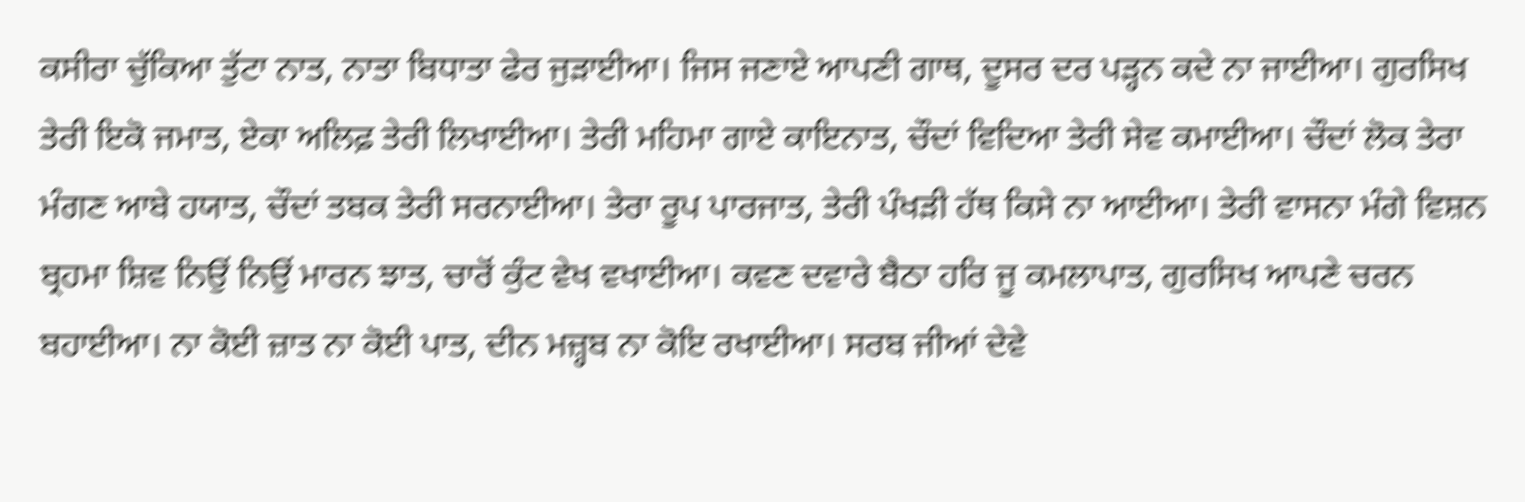ਕਸੀਰਾ ਚੁੱਕਿਆ ਤੁੱਟਾ ਨਾਤ, ਨਾਤਾ ਬਿਧਾਤਾ ਫੇਰ ਜੁੜਾਈਆ। ਜਿਸ ਜਣਾਏ ਆਪਣੀ ਗਾਥ, ਦੂਸਰ ਦਰ ਪੜ੍ਹਨ ਕਦੇ ਨਾ ਜਾਈਆ। ਗੁਰਸਿਖ ਤੇਰੀ ਇਕੋ ਜਮਾਤ, ਏਕਾ ਅਲਿਫ਼ ਤੇਰੀ ਲਿਖਾਈਆ। ਤੇਰੀ ਮਹਿਮਾ ਗਾਏ ਕਾਇਨਾਤ, ਚੌਦਾਂ ਵਿਦਿਆ ਤੇਰੀ ਸੇਵ ਕਮਾਈਆ। ਚੌਦਾਂ ਲੋਕ ਤੇਰਾ ਮੰਗਣ ਆਬੇ ਹਯਾਤ, ਚੌਦਾਂ ਤਬਕ ਤੇਰੀ ਸਰਨਾਈਆ। ਤੇਰਾ ਰੂਪ ਪਾਰਜਾਤ, ਤੇਰੀ ਪੰਖੜੀ ਹੱਥ ਕਿਸੇ ਨਾ ਆਈਆ। ਤੇਰੀ ਵਾਸਨਾ ਮੰਗੇ ਵਿਸ਼ਨ ਬ੍ਰਹਮਾ ਸ਼ਿਵ ਨਿਉਂ ਨਿਉਂ ਮਾਰਨ ਝਾਤ, ਚਾਰੋਂ ਕੁੰਟ ਵੇਖ ਵਖਾਈਆ। ਕਵਣ ਦਵਾਰੇ ਬੈਠਾ ਹਰਿ ਜੂ ਕਮਲਾਪਾਤ, ਗੁਰਸਿਖ ਆਪਣੇ ਚਰਨ ਬਹਾਈਆ। ਨਾ ਕੋਈ ਜ਼ਾਤ ਨਾ ਕੋਈ ਪਾਤ, ਦੀਨ ਮਜ਼੍ਹਬ ਨਾ ਕੋਇ ਰਖਾਈਆ। ਸਰਬ ਜੀਆਂ ਦੇਵੇ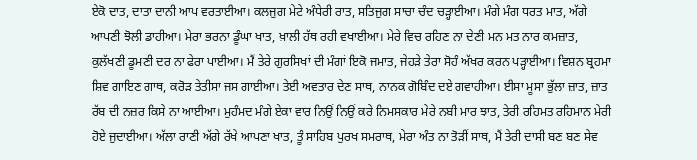ਏਕੋ ਦਾਤ, ਦਾਤਾ ਦਾਨੀ ਆਪ ਵਰਤਾਈਆ। ਕਲਜੁਗ ਮੇਟੇ ਅੰਧੇਰੀ ਰਾਤ, ਸਤਿਜੁਗ ਸਾਚਾ ਚੰਦ ਚੜ੍ਹਾਈਆ। ਮੰਗੇ ਮੰਗ ਧਰਤ ਮਾਤ, ਅੱਗੇ ਆਪਣੀ ਝੋਲੀ ਡਾਹੀਆ। ਮੇਰਾ ਭਰਨਾ ਡੂੰਘਾ ਖਾਤ, ਖ਼ਾਲੀ ਹੱਥ ਰਹੀ ਵਖਾਈਆ। ਮੇਰੇ ਵਿਚ ਰਹਿਣ ਨਾ ਦੇਣੀ ਮਨ ਮਤ ਨਾਰ ਕਮਜ਼ਾਤ, ਕੁਲੱਖਣੀ ਡੂਮਣੀ ਦਰ ਨਾ ਫੇਰਾ ਪਾਈਆ। ਮੈਂ ਤੇਰੇ ਗੁਰਸਿਖਾਂ ਦੀ ਮੰਗਾਂ ਇਕੋ ਜਮਾਤ, ਜੇਹੜੇ ਤੇਰਾ ਸੋਹੰ ਅੱਖਰ ਕਰਨ ਪੜ੍ਹਾਈਆ। ਵਿਸ਼ਨ ਬ੍ਰਹਮਾ ਸ਼ਿਵ ਗਾਇਣ ਗਾਥ, ਕਰੋੜ ਤੇਤੀਸਾ ਜਸ ਗਾਈਆ। ਤੇਈ ਅਵਤਾਰ ਦੇਣ ਸਾਥ, ਨਾਨਕ ਗੋਬਿੰਦ ਦਏ ਗਵਾਹੀਆ। ਈਸਾ ਮੂਸਾ ਭੁੱਲਾ ਜ਼ਾਤ, ਜ਼ਾਤ ਰੱਬ ਦੀ ਨਜ਼ਰ ਕਿਸੇ ਨਾ ਆਈਆ। ਮੁਹੰਮਦ ਮੰਗੇ ਏਕਾ ਵਾਰ ਨਿਉਂ ਨਿਉਂ ਕਰੇ ਨਿਮਸਕਾਰ ਮੇਰੇ ਨਬੀ ਮਾਰ ਝਾਤ, ਤੇਰੀ ਰਹਿਮਤ ਰਹਿਮਾਨ ਮੇਰੀ ਹੋਏ ਜੁਦਾਈਆ। ਅੱਲਾ ਰਾਣੀ ਅੱਗੇ ਰੱਖੇ ਆਪਣਾ ਖਾਤ, ਤੂੰ ਸਾਹਿਬ ਪੁਰਖ ਸਮਰਾਥ, ਮੇਰਾ ਅੰਤ ਨਾ ਤੋੜੀਂ ਸਾਥ, ਮੈਂ ਤੇਰੀ ਦਾਸੀ ਬਣ ਬਣ ਸੇਵ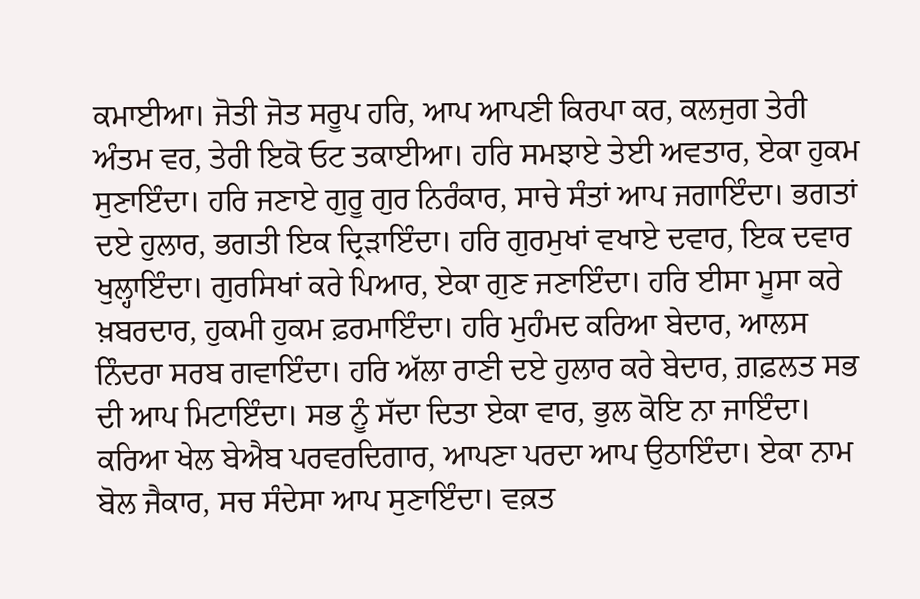ਕਮਾਈਆ। ਜੋਤੀ ਜੋਤ ਸਰੂਪ ਹਰਿ, ਆਪ ਆਪਣੀ ਕਿਰਪਾ ਕਰ, ਕਲਜੁਗ ਤੇਰੀ ਅੰਤਮ ਵਰ, ਤੇਰੀ ਇਕੋ ਓਟ ਤਕਾਈਆ। ਹਰਿ ਸਮਝਾਏ ਤੇਈ ਅਵਤਾਰ, ਏਕਾ ਹੁਕਮ ਸੁਣਾਇੰਦਾ। ਹਰਿ ਜਣਾਏ ਗੁਰੂ ਗੁਰ ਨਿਰੰਕਾਰ, ਸਾਚੇ ਸੰਤਾਂ ਆਪ ਜਗਾਇੰਦਾ। ਭਗਤਾਂ ਦਏ ਹੁਲਾਰ, ਭਗਤੀ ਇਕ ਦ੍ਰਿੜਾਇੰਦਾ। ਹਰਿ ਗੁਰਮੁਖਾਂ ਵਖਾਏ ਦਵਾਰ, ਇਕ ਦਵਾਰ ਖੁਲ੍ਹਾਇੰਦਾ। ਗੁਰਸਿਖਾਂ ਕਰੇ ਪਿਆਰ, ਏਕਾ ਗੁਣ ਜਣਾਇੰਦਾ। ਹਰਿ ਈਸਾ ਮੂਸਾ ਕਰੇ ਖ਼ਬਰਦਾਰ, ਹੁਕਮੀ ਹੁਕਮ ਫ਼ਰਮਾਇੰਦਾ। ਹਰਿ ਮੁਹੰਮਦ ਕਰਿਆ ਬੇਦਾਰ, ਆਲਸ ਨਿੰਦਰਾ ਸਰਬ ਗਵਾਇੰਦਾ। ਹਰਿ ਅੱਲਾ ਰਾਣੀ ਦਏ ਹੁਲਾਰ ਕਰੇ ਬੇਦਾਰ, ਗ਼ਫ਼ਲਤ ਸਭ ਦੀ ਆਪ ਮਿਟਾਇੰਦਾ। ਸਭ ਨੂੰ ਸੱਦਾ ਦਿਤਾ ਏਕਾ ਵਾਰ, ਭੁਲ ਕੋਇ ਨਾ ਜਾਇੰਦਾ। ਕਰਿਆ ਖੇਲ ਬੇਐਬ ਪਰਵਰਦਿਗਾਰ, ਆਪਣਾ ਪਰਦਾ ਆਪ ਉਠਾਇੰਦਾ। ਏਕਾ ਨਾਮ ਬੋਲ ਜੈਕਾਰ, ਸਚ ਸੰਦੇਸਾ ਆਪ ਸੁਣਾਇੰਦਾ। ਵਕ਼ਤ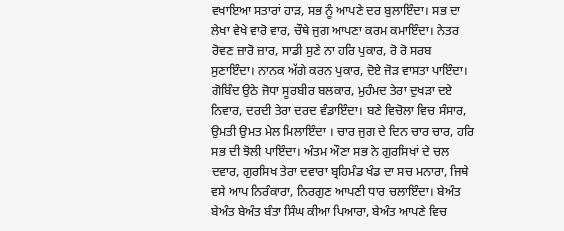ਵਖਾਇਆ ਸਤਾਰਾਂ ਹਾੜ, ਸਭ ਨੂੰ ਆਪਣੇ ਦਰ ਬੁਲਾਇੰਦਾ। ਸਭ ਦਾ ਲੇਖਾ ਵੇਖੇ ਵਾਰੋ ਵਾਰ, ਚੌਥੇ ਜੁਗ ਆਪਣਾ ਕਰਮ ਕਮਾਇੰਦਾ। ਨੇਤਰ ਰੋਵਣ ਜ਼ਾਰੋ ਜ਼ਾਰ, ਸਾਡੀ ਸੁਣੇ ਨਾ ਹਰਿ ਪੁਕਾਰ, ਰੋ ਰੋ ਸਰਬ ਸੁਣਾਇੰਦਾ। ਨਾਨਕ ਅੱਗੇ ਕਰਨ ਪੁਕਾਰ, ਦੋਏ ਜੋੜ ਵਾਸਤਾ ਪਾਇੰਦਾ। ਗੋਬਿੰਦ ਉਠੇ ਜੋਧਾ ਸੂਰਬੀਰ ਬਲਕਾਰ, ਮੁਹੰਮਦ ਤੇਰਾ ਦੁਖੜਾ ਦਏ ਨਿਵਾਰ, ਦਰਦੀ ਤੇਰਾ ਦਰਦ ਵੰਡਾਇੰਦਾ। ਬਣੇ ਵਿਚੋਲਾ ਵਿਚ ਸੰਸਾਰ, ਉਮਤੀ ਉਮਤ ਮੇਲ ਮਿਲਾਇੰਦਾ । ਚਾਰ ਜੁਗ ਦੇ ਦਿਨ ਚਾਰ ਚਾਰ, ਹਰਿ ਸਭ ਦੀ ਝੋਲੀ ਪਾਇੰਦਾ। ਅੰਤਮ ਔਣਾ ਸਭ ਨੇ ਗੁਰਸਿਖਾਂ ਦੇ ਚਲ ਦਵਾਰ, ਗੁਰਸਿਖ ਤੇਰਾ ਦਵਾਰਾ ਬ੍ਰਹਿਮੰਡ ਖੰਡ ਦਾ ਸਚ ਮਨਾਰਾ, ਜਿਥੇ ਵਸੇ ਆਪ ਨਿਰੰਕਾਰਾ, ਨਿਰਗੁਣ ਆਪਣੀ ਧਾਰ ਚਲਾਇੰਦਾ। ਬੇਅੰਤ ਬੇਅੰਤ ਬੇਅੰਤ ਬੰਤਾ ਸਿੰਘ ਕੀਆ ਪਿਆਰਾ, ਬੇਅੰਤ ਆਪਣੇ ਵਿਚ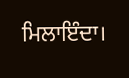ਮਿਲਾਇੰਦਾ।